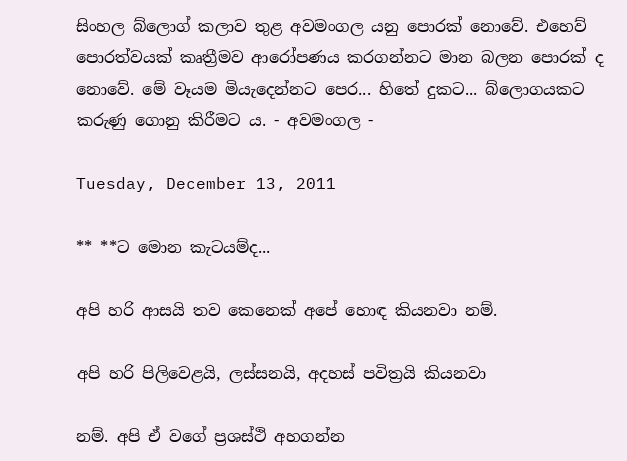සිංහල බ්ලොග් කලාව තුළ අවමංගල යනු පොරක් නොවේ. එහෙව් පොරත්වයක් කෘත්‍රීමව ආරෝපණය කරගන්නට මාන බලන පොරක් ද නොවේ. මේ වෑයම මියැදෙන්නට පෙර... හිතේ දුකට... බ්ලොගයකට කරුණු ගොනු කිරීමට ය. - අවමංගල -

Tuesday, December 13, 2011

** **ට මොන කැටයම්ද...

අපි හරි ආසයි තව කෙනෙක් අපේ හොඳ කියනවා නම්.

අපි හරි පිලිවෙළයි, ලස්සනයි, අදහස් පවිත්‍රයි කියනවා

නම්. අපි ඒ වගේ ප්‍රශස්ථි අහගන්න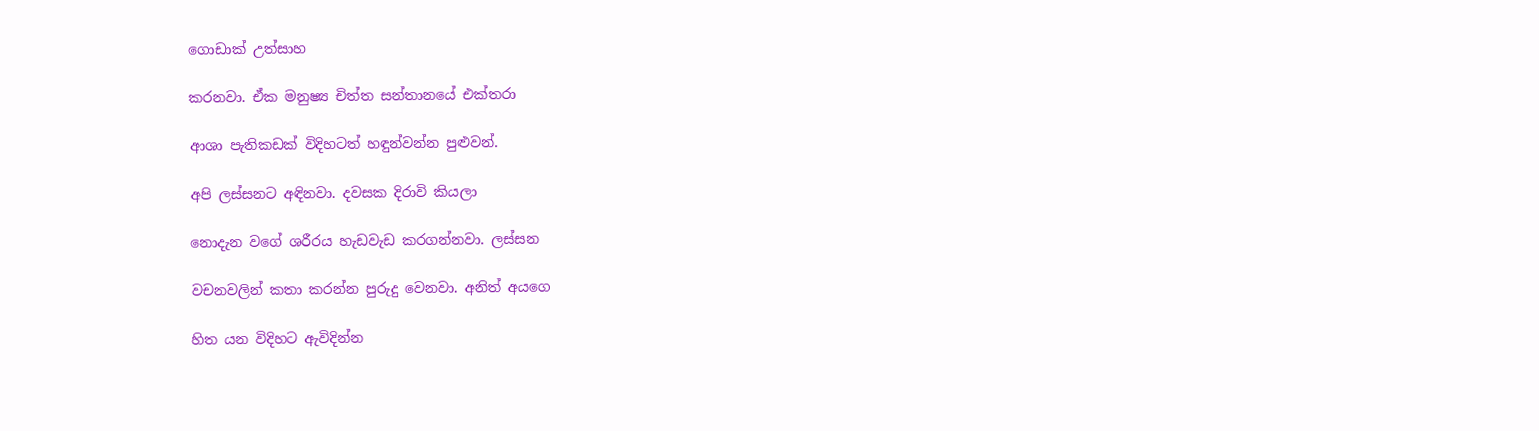ගොඩාක් උත්සාහ

කරනවා. ඒක මනුෂ්‍ය චිත්ත සන්තානයේ එක්තරා

ආශා පැතිකඩක් විදිහටත් හඳුන්වන්න පුළුවන්.

අපි ලස්සනට අඳිනවා. දවසක දිරාවි කියලා

නොදැන වගේ ශරීරය හැඩවැඩ කරගන්නවා. ලස්සන

වචනවලින් කතා කරන්න පුරුදු වෙනවා. අනිත් අයගෙ

හිත යන විදිහට ඇවිදින්න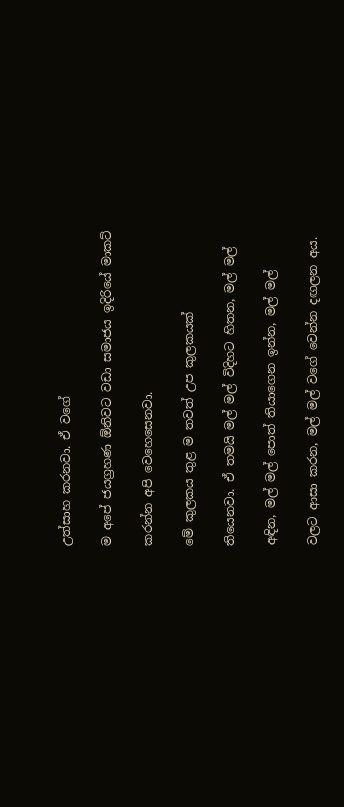උත්සාහ කරනවා. ඒ වගේ

ම අපේ ජයග්‍රහණ ඕනිවට වඩා සමාජය ඉදිරියේ මාකට්

කරන්න අපි වෙහෙසෙනවා.

මේ කුලකය තුළ ම තවත් උප කුලකයක්

තියෙනවා. ඒ තමයි මල් මල් විදිහට හිතන, මල් මල්

අඳින, මල් මල් පොත් තියාගෙන ඉන්න, මල් මල්

වලට ආසා කරන, මල් මල් වගේ වෙන්න දඟලන අය.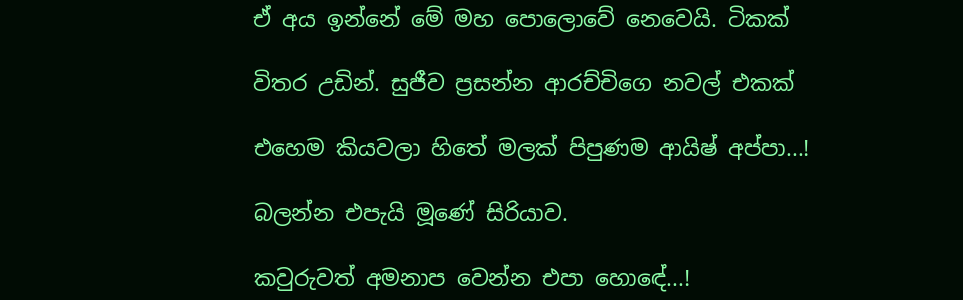ඒ අය ඉන්නේ මේ මහ පොලොවේ නෙවෙයි. ටිකක්

විතර උඩින්. සුජීව ප්‍රසන්න ආරච්චිගෙ නවල් එකක්

එහෙම කියවලා හිතේ මලක් පිපුණම ආයිෂ් අප්පා...!

බලන්න එපැයි මූණේ සිරියාව.

කවුරුවත් අමනාප වෙන්න එපා හොඳේ...!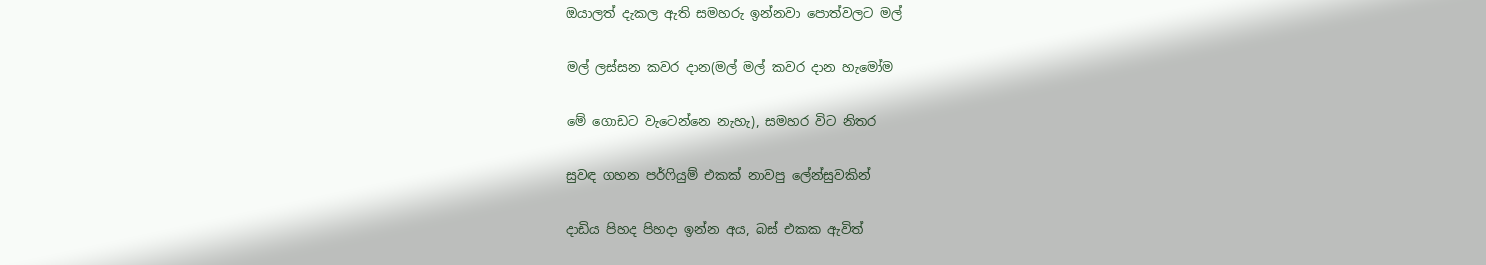ඔයාලත් දැකල ඇති සමහරු ඉන්නවා පොත්වලට මල්

මල් ලස්සන කවර දාන(මල් මල් කවර දාන හැමෝම

මේ ගොඩට වැටෙන්නෙ නැහැ), සමහර විට නිතර

සුවඳ ගහන පර්ෆියුම් එකක් නාවපු ලේන්සුවකින්

දාඩිය පිහද පිහදා ඉන්න අය, බස් එකක ඇවිත්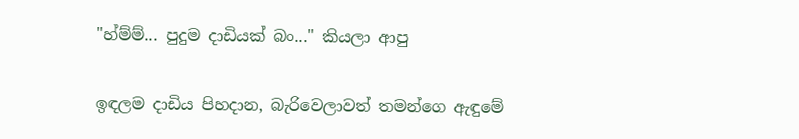"හ්ම්ම්... පුදුම දාඩියක් බං..." කියලා ආපු

ඉඳලම දාඩිය පිහදාන, බැරිවෙලාවත් තමන්ගෙ ඇඳුමේ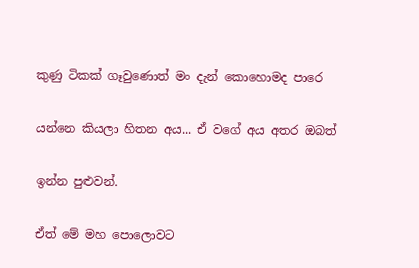කුණු ටිකක් ගෑවුණොත් මං දැන් කොහොමද පාරෙ

යන්නෙ කියලා හිතන අය... ඒ වගේ අය අතර ඔබත්

ඉන්න පුළුවන්.

ඒත් මේ මහ පොලොවට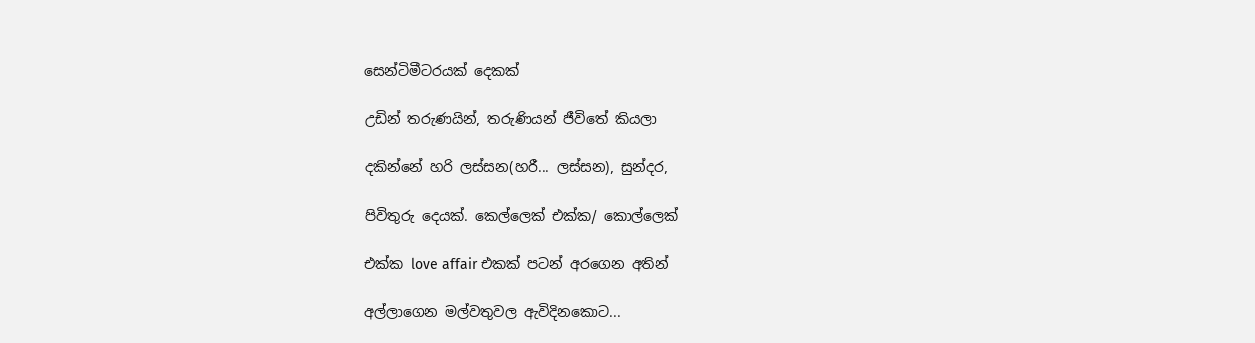සෙන්ටිමීටරයක් දෙකක්

උඩින් තරුණයින්, තරුණියන් ජීවිතේ කියලා

දකින්නේ හරි ලස්සන(හරී... ලස්සන), සුන්දර,

පිවිතුරු දෙයක්. කෙල්ලෙක් එක්ක/ කොල්ලෙක්

එක්ක love affair එකක් පටන් අරගෙන අතින්

අල්ලාගෙන මල්වතුවල ඇවිදිනකොට...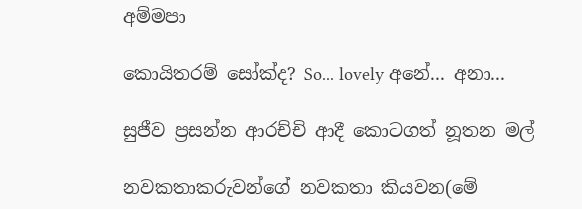අම්මපා

කොයිතරම් සෝක්ද? So... lovely අනේ... අනා...

සුජීව ප්‍රසන්න ආරච්චි ආදී කොටගත් නූතන මල්

නවකතාකරුවන්ගේ නවකතා කියවන(මේ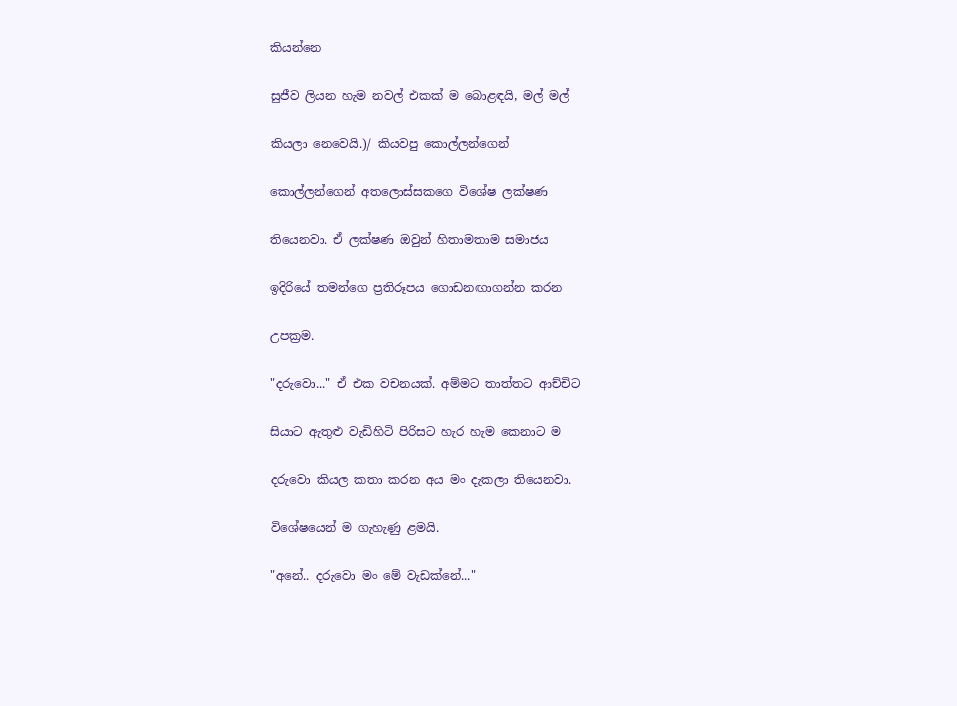කියන්නෙ

සුජීව ලියන හැම නවල් එකක් ම බොළඳයි, මල් මල්

කියලා නෙවෙයි.)/ කියවපු කොල්ලන්ගෙන්

කොල්ලන්ගෙන් අතලොස්සකගෙ විශේෂ ලක්ෂණ

තියෙනවා. ඒ ලක්ෂණ ඔවුන් හිතාමතාම සමාජය

ඉදිරියේ තමන්ගෙ ප්‍රතිරූපය ගොඩනඟාගන්න කරන

උපක්‍රම.

"දරුවො..." ඒ එක වචනයක්. අම්මට තාත්තට ආච්චිට

සියාට ඇතුළු වැඩිහිටි පිරිසට හැර හැම කෙ‍නාට ම

දරුවො කියල කතා කරන අය මං දැකලා තියෙනවා.

විශේෂයෙන් ම ගැහැණු ළමයි.

"අනේ.. දරුවො මං මේ වැඩක්නේ..."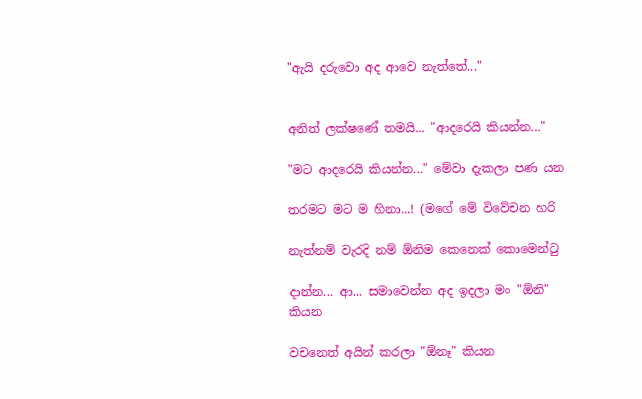"ඇයි දරුවො අද ආවෙ නැත්තේ..."


අනිත් ලක්ෂණේ තමයි... "ආදරෙයි කියන්න..."

"මට ආදරෙයි කියන්න..." මේවා දැකලා පණ යන

තරමට මට ම හිනා...! (මගේ මේ විවේචන හරි

නැත්නම් වැරදි නම් ඕනිම කෙනෙක් කොමෙන්ටු

දාන්න... ආ... සමාවෙන්න අද ඉදලා මං "ඕනි" කියන

වචනෙත් අයින් ක‍රලා "ඕනෑ" කියන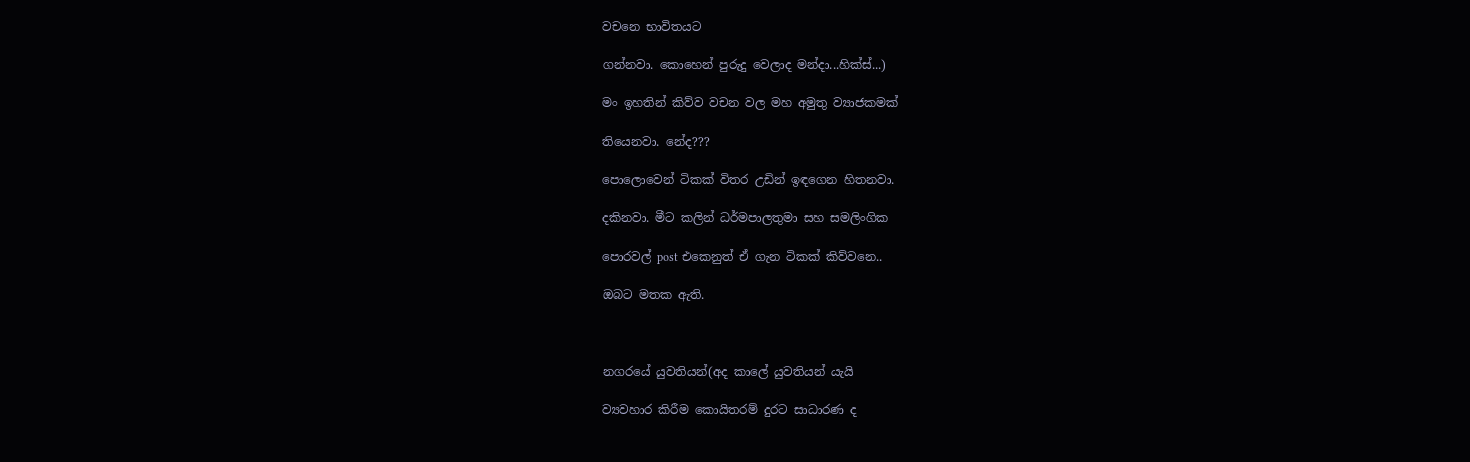වචනෙ භාවිතයට

ගන්නවා. කොහෙන් පුරුදු වෙලාද මන්දා...හික්ස්...)

මං ඉහතින් කිව්ව වචන වල මහ අමුතු ව්‍යාජකමක්

තියෙනවා. නේද???

පොලොවෙන් ටිකක් විතර උඩින් ඉඳගෙන හිතනවා.

දකිනවා. මීට කලින් ධර්මපාලතුමා සහ සමලිංගික

පොරවල් post එකෙනුත් ඒ ගැන ටිකක් කිව්වනෙ..

ඔබට මතක ඇති.



නගරයේ යුවතියන්(අද කාලේ යුවතියන් යැයි

ව්‍යවහාර කිරීම කොයිතරම් දුරට සාධාරණ ද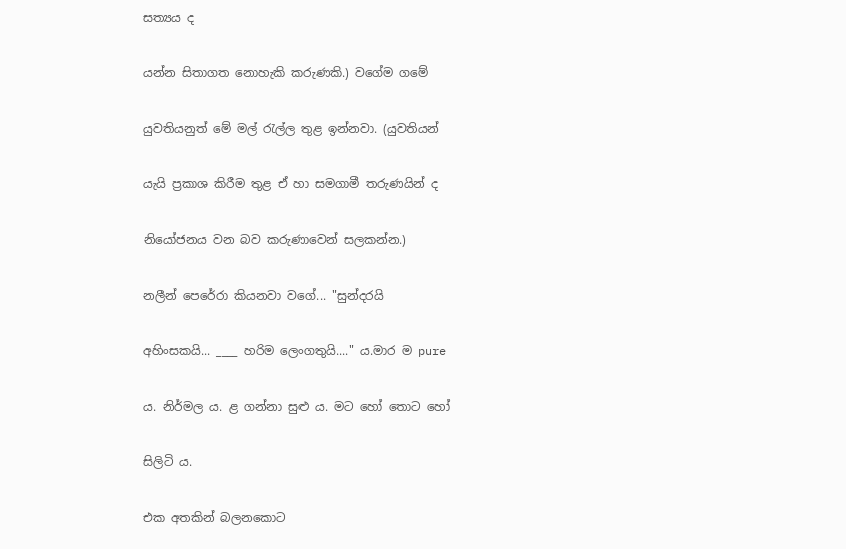සත්‍යය ද

යන්න සිතාගත නොහැකි කරුණකි.) වගේම ගමේ

යුවතියනුත් මේ මල් රැල්ල තුළ ඉන්නවා. (යුවතියන්

යැයි ප්‍රකාශ කිරීම තුළ ඒ හා සමගාමී තරුණයින් ද

නියෝජනය වන බව කරුණාවෙන් සලකන්න.)

නලීන් පෙරේරා කියනවා වගේ... "සුන්දරයි

අහිංසකයි... ____ හරිම ලෙංගතුයි...." ය.මාර ම pure

ය. නිර්මල ය. ළ ගන්නා සුළු ය. මට හෝ තොට හෝ

සිලිටි ය.

එක අතකින් බලනකොට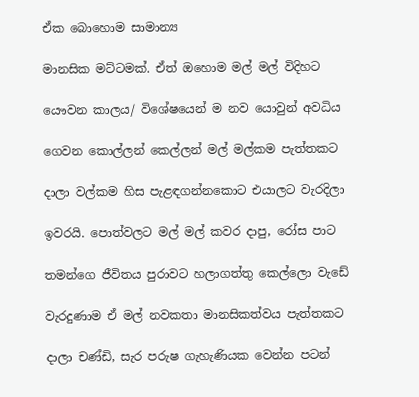ඒක බොහොම සාමාන්‍ය

මානසික මට්ටමක්. ඒත් ඔහොම මල් මල් විදිහට

යෞවන කාලය/ විශේෂයෙන් ම නව යොවුන් අවධිය

ගෙවන කොල්ලන් කෙල්ලන් මල් මල්කම පැත්තකට

දාලා වල්කම හිස පැළඳගන්නකොට එයාලට වැරදිලා

ඉවරයි. පොත්වලට මල් මල් කවර දාපු, රෝස පාට

තමන්ගෙ ජීවිතය පුරාවට හලාගත්තු කෙල්ලො වැඩේ

වැරදුණාම ඒ මල් නවකතා මානසිකත්වය පැත්තකට

දාලා චණ්ඩි, සැර පරුෂ ගැහැණියක වෙන්න පටන්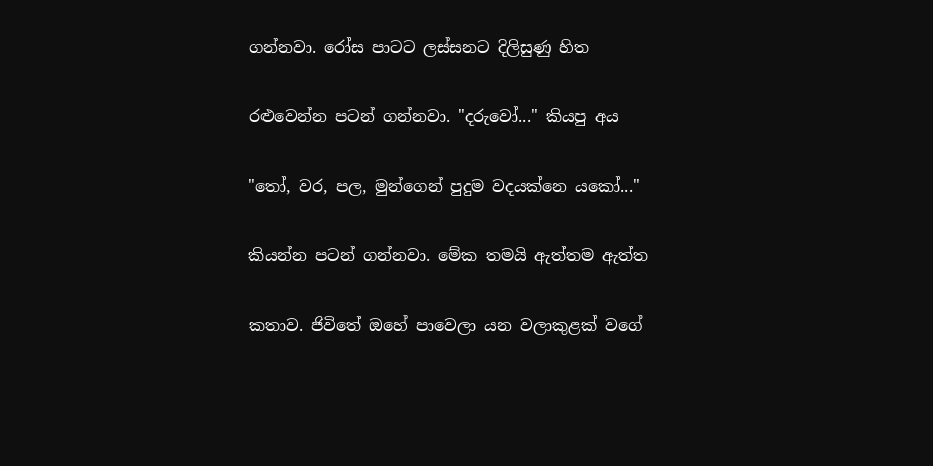ගන්නවා. රෝස පාටට ලස්සනට දිලිසුණු හිත

රළුවෙන්න පටන් ගන්නවා. "දරුවෝ..." කියපු අය

"තෝ, වර, පල, මුන්ගෙන් පුදුම වදයක්නෙ යකෝ..."

කියන්න පටන් ගන්නවා. මේක තමයි ඇත්තම ඇත්ත

කතාව. ජිවිතේ ඔහේ පාවෙලා යන වලාකුළක් වගේ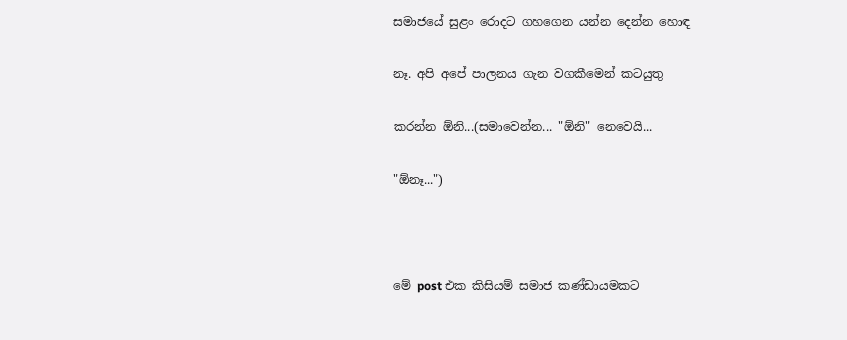සමාජයේ සුළං රොදට ගහගෙන යන්න දෙන්න හොඳ

නෑ. අපි අපේ පාලනය ගැන වගකීමෙන් කටයුතු

කරන්න ඕනි...(සමාවෙන්න... "ඕනි" නෙවෙයි...

"ඕනෑ...")



මේ post එක කිසියම් සමාජ කණ්ඩායමකට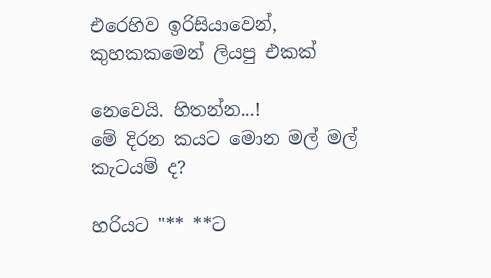එරෙහිව ඉරිසියාවෙන්, කුහකකමෙන් ලියපු එකක්

නෙවෙයි. හිතන්න...!
මේ දිරන කයට මොන ‍මල් මල් කැටයම් ද?

හරියට "** **ට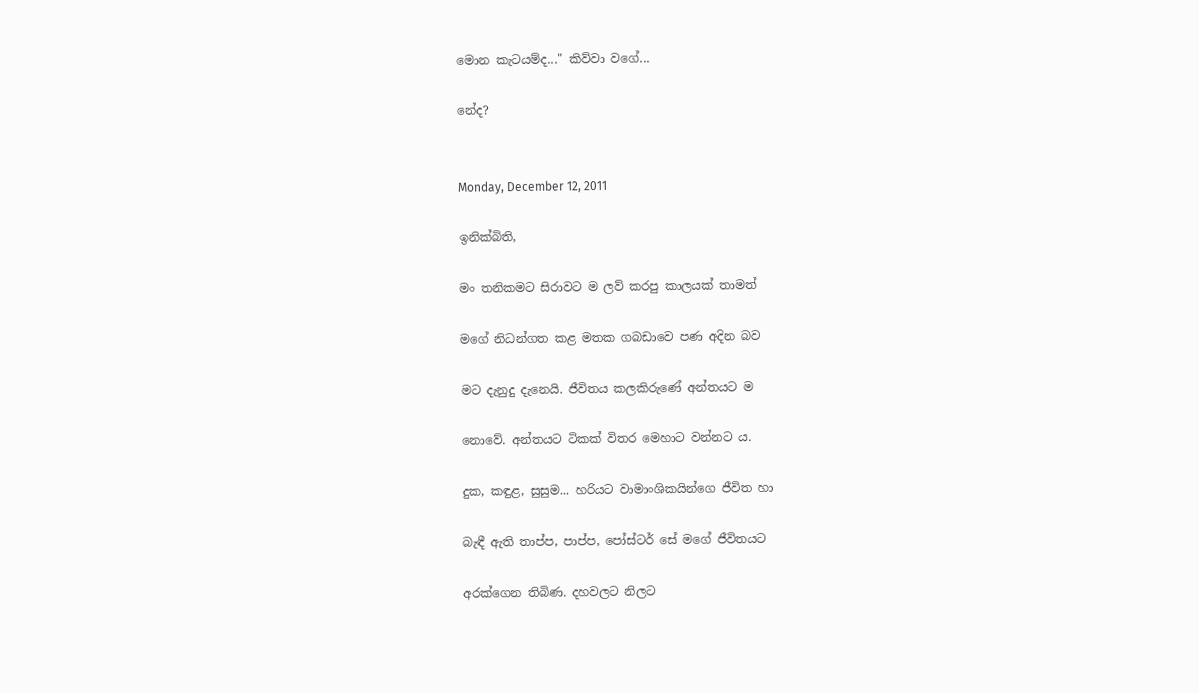මොන කැටයම්ද..." කිව්වා වගේ...

නේද?


Monday, December 12, 2011

ඉනික්බිති,

මං තනිකමට සිරාවට ම ලව් කරපු කාලයක් තාමත්

මගේ නිධන්ගත කළ මතක ගබඩාවෙ පණ අදින බව

මට දැනුදු දැනෙයි. ජීවිතය කලකිරුණේ අන්තයට ම

නොවේ. අන්තයට ටිකක් විතර මෙහාට වන්නට ය.

දුක, කඳුළ, සුසුම... හරියට වාමාංශිකයින්ගෙ ජීවිත හා

බැඳී ඇති තාප්ප, පාප්ප, පෝස්ටර් සේ මගේ ජීවිතයට

අරක්ගෙන තිබිණ. දහවලට නිලට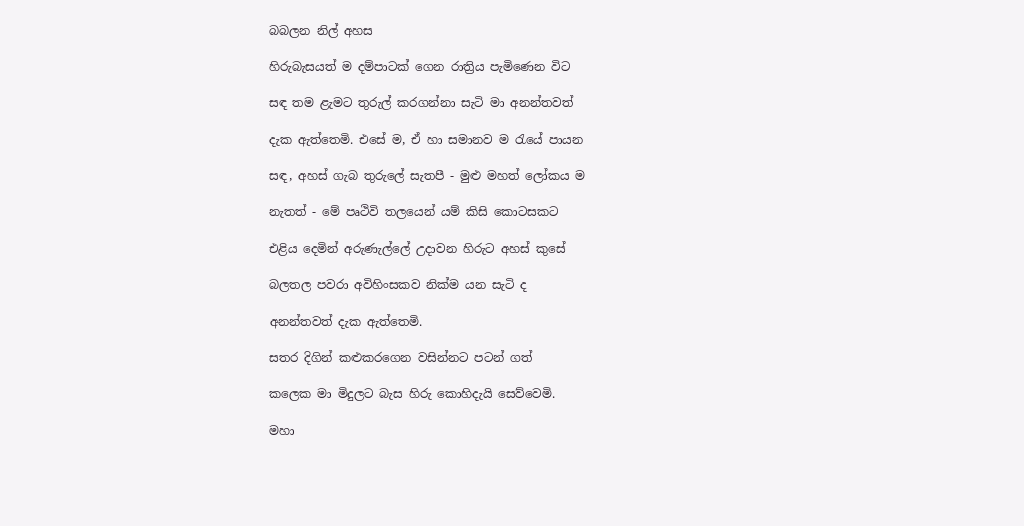බබලන නිල් අහස

හිරුබැසයත් ම දම්පාටක් ගෙන රාත්‍රිය පැමිණෙන විට

සඳ තම ළැමට තුරුල් කරගන්නා සැටි මා අනන්තවත්

දැක ඇත්තෙමි. එසේ ම, ඒ හා සමානව ම රැයේ පායන

සඳ, අහස් ගැබ තුරුලේ සැතපී - මුළු මහත් ලෝකය ම

නැතත් - මේ පෘථිවි තලයෙන් යම් කිසි කොටසකට

එළිය දෙමින් අරුණැල්ලේ උදාවන හිරුට අහස් කුසේ

බලතල පවරා අවිහිංසකව නික්ම යන සැටි ද

අනන්තවත් දැක ඇත්තෙමි.

සතර දිගින් කළුකරගෙන වසින්නට පටන් ගත්

කලෙක මා මිදුලට බැස හිරු කොහිදැයි සෙව්වෙමි.

මහා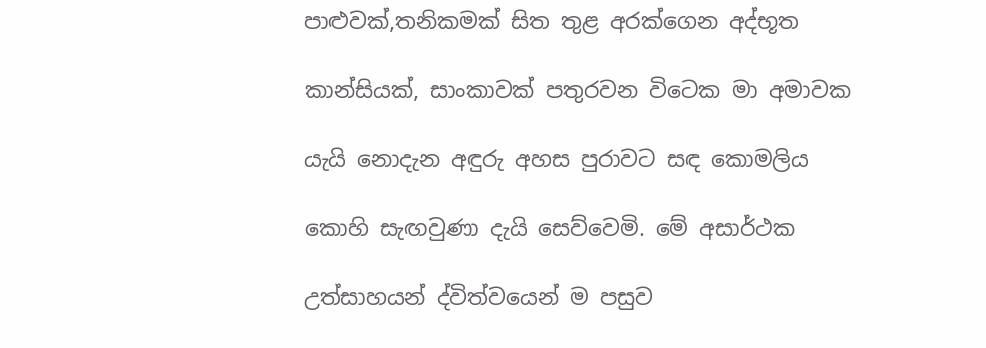පාළුවක්,තනිකමක් සිත තුළ අරක්ගෙන අද්භූත

කාන්සියක්, සාංකාවක් පතුරවන විටෙක මා අමාවක

යැයි නොදැන අඳුරු අහස පුරාවට සඳ කොමලිය

කොහි සැඟවුණා දැයි සෙව්වෙමි. මේ අසාර්ථක

උත්සාහයන් ද්විත්වයෙන් ම පසුව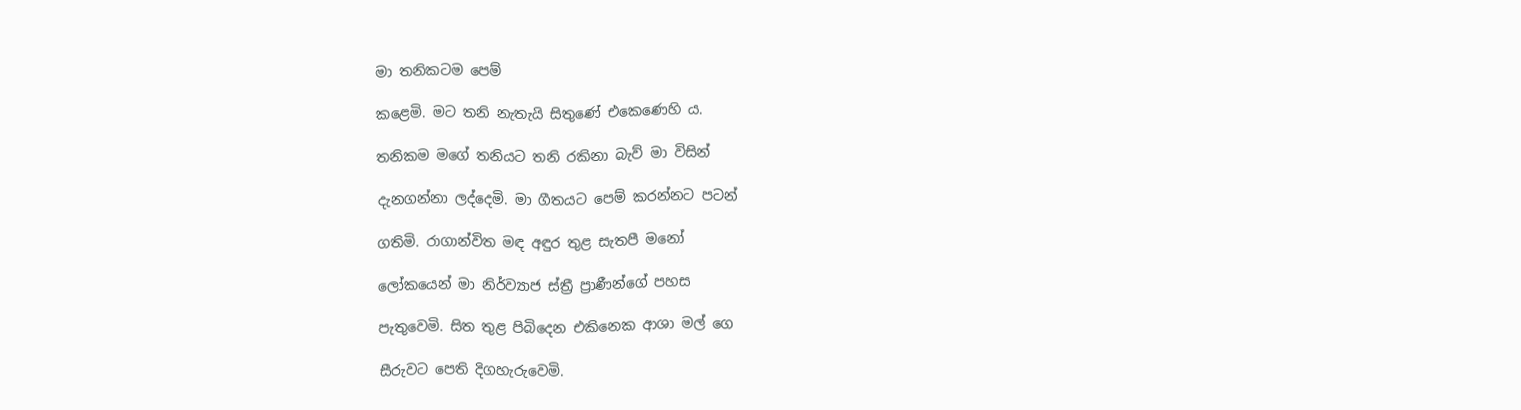මා තනිකටම පෙම්

කළෙමි. මට තනි නැතැයි සිතුණේ එකෙණෙහි ය.

තනිකම මගේ තනියට තනි රකිනා බැව් මා විසින්

දැනගන්නා ලද්දෙමි. මා ගීතයට පෙම් කරන්නට පටන්

ගතිමි. රාගාන්විත මඳ අඳුර තුළ සැතපී මනෝ

ලෝකයෙන් මා නිර්ව්‍යාජ ස්ත්‍රී ප්‍රාණීන්ගේ පහස

පැතුවෙමි. සිත තුළ පිබිදෙන එකිනෙක ආශා මල් ගෙ

සීරුවට පෙති දිගහැරුවෙමි.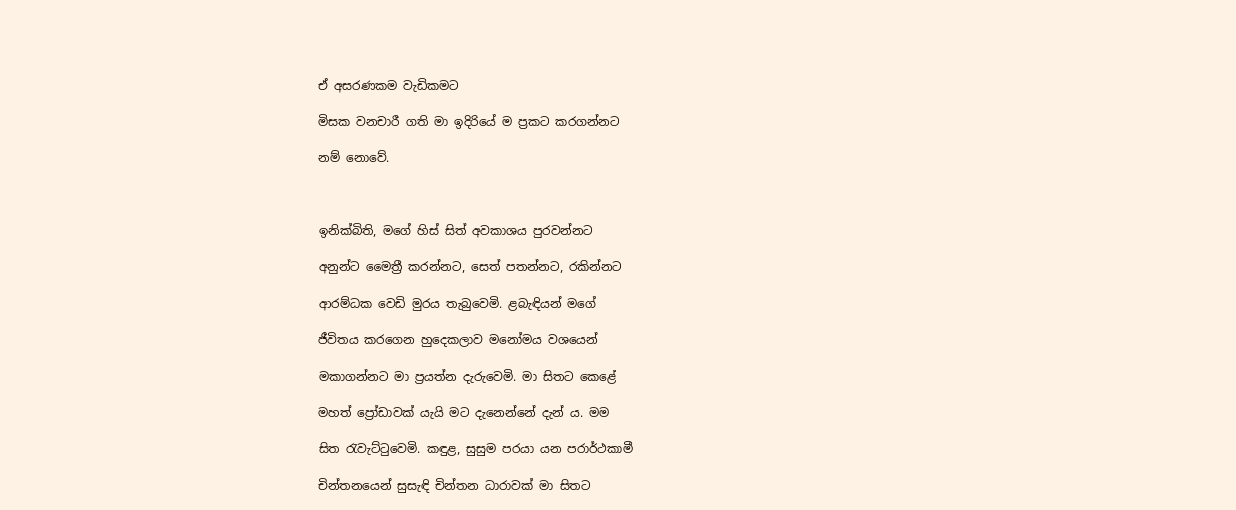ඒ අසරණකම වැඩිකමට

මිසක වනචාරී ගති මා ඉදිරියේ ම ප්‍රකට කරගන්නට

නම් නොවේ.



ඉනික්බිති, මගේ හිස් සිත් අවකාශය පුරවන්නට

අනුන්ට මෛත්‍රී කරන්නට, සෙත් පතන්නට, රකින්නට

ආරම්ධක වෙඩි මුරය තැබුවෙමි. ළබැඳියන් මගේ

ජීවිතය කරගෙන හුදෙකලාව මනෝමය වශයෙන්

මකාගන්නට මා ප්‍රයත්න දැරුවෙමි. මා සිතට කෙළේ

මහත් ප්‍රෝඩාවක් යැයි මට දැනෙන්නේ දැන් ය. මම

සිත රැවැට්ටුවෙමි. කඳුළ, සුසුම පරයා යන පරාර්ථකාමී

චින්තනයෙන් සුසැඳි චින්තන ධාරාවක් මා සිතට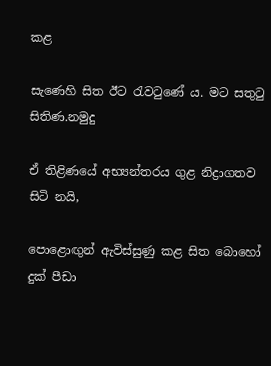කළ

සැණෙහි සිත ඊට රැවටුණේ ය. මට සතුටු සිතිණ.නමුදු

ඒ තිළිණයේ අභ්‍යන්තරය ගුළ නිද්‍රාගතව සිටි නයි,

පොළොඟුන් ඇවිස්සුණු කළ සිත බොහෝ දුක් පීඩා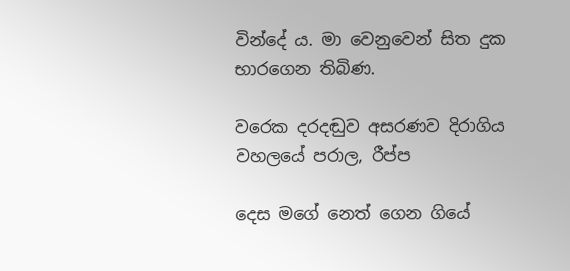වින්දේ ය. මා වෙනුවෙන් සිත දුක භාරගෙන තිබිණ.

වරෙක දරදඬුව අසරණව දිරාගිය වහලයේ පරාල, රීප්ප

දෙස මගේ නෙත් ගෙන ගියේ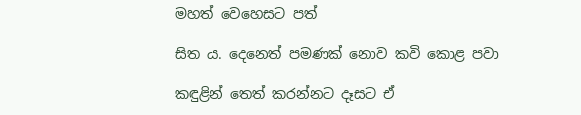මහත් වෙහෙසට පත්

සිත ය. දෙනෙත් පමණක් නොව කවි කොළ පවා

කඳුළින් තෙත් කරන්නට දෑසට ඒ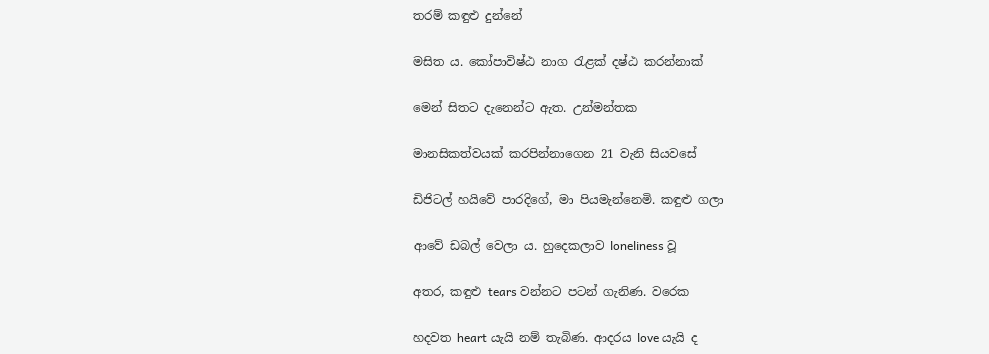තරම් කඳුළු දුන්නේ

මසිත ය. කෝපාවිෂ්ඨ නාග රැළක් දෂ්ඨ කරන්නාක්

මෙන් සිතට දැනෙන්ට ඇත. උන්මන්තක

මානසිකත්වයක් කරපින්නාගෙන 21 වැනි සියවසේ

ඩිජිටල් හයිවේ පාරදිගේ, මා පියමැන්නෙමි. කඳුළු ගලා

ආවේ ඩබල් වෙලා ය. හුදෙකලාව loneliness වූ

අතර, කඳුළු tears වන්නට පටන් ගැනිණ. වරෙක

හදවත heart යැයි නම් තැබිණ. ආදරය love යැයි ද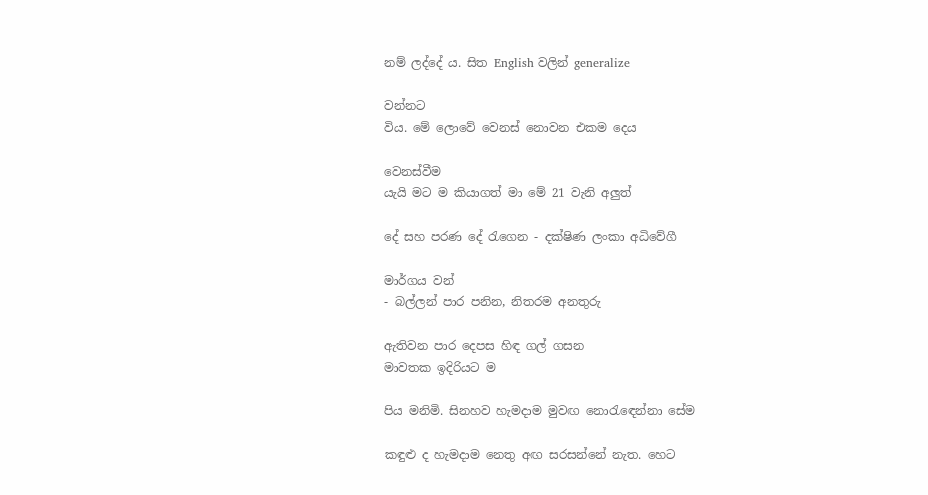නම් ලද්දේ ය. සිත English වලින් generalize

වන්නට
විය. මේ ලොවේ වෙනස් නොවන එකම දෙය

වෙනස්වීම
යැයි මට ම කියාගත් මා මේ 21 වැනි අලුත්

දේ සහ පරණ දේ රැගෙන - දක්ෂිණ ලංකා අධිවේගී

මාර්ගය වන්
- බල්ලන් පාර පනින, නිතරම අනතුරු

ඇතිවන පාර දෙපස හිඳ ගල් ගසන
මාවතක ඉදිරියට ම

පිය මනිමි. සිනහව හැමදාම මුවඟ නොරැඳෙන්නා සේම

කඳුළු ද හැමදාම නෙතු අඟ සරසන්නේ නැත. හෙට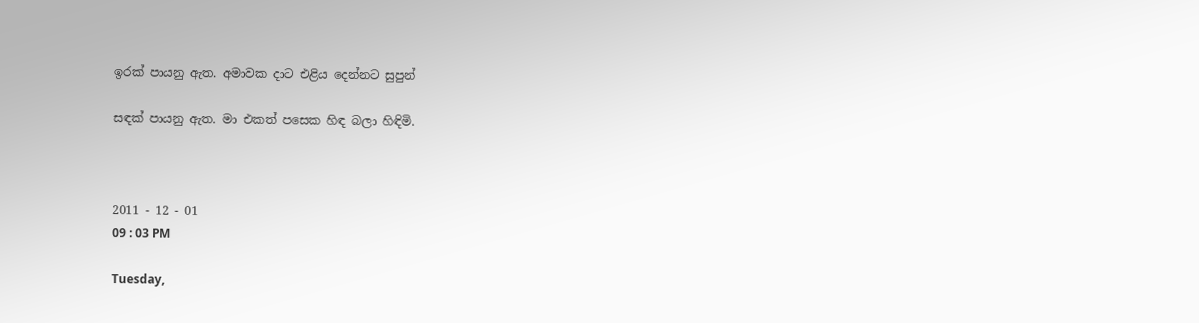ඉරක් පායනු ඇත. අමාවක දාට එළිය දෙන්නට සුපුන්

සඳක් පායනු ඇත. මා එකත් පසෙක හිඳ බලා හිඳිමි.



2011 - 12 - 01
09 : 03 PM

Tuesday,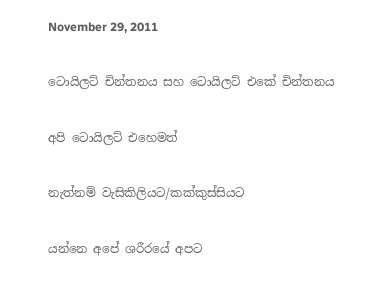November 29, 2011

ටොයිලට් චින්තනය සහ ටොයිලට් එකේ චින්තනය

අපි ටොයිලට් එහෙමත්

නැත්නම් වැසිකිලියට/කක්කුස්සියට

යන්නෙ අපේ ශරීරයේ අපට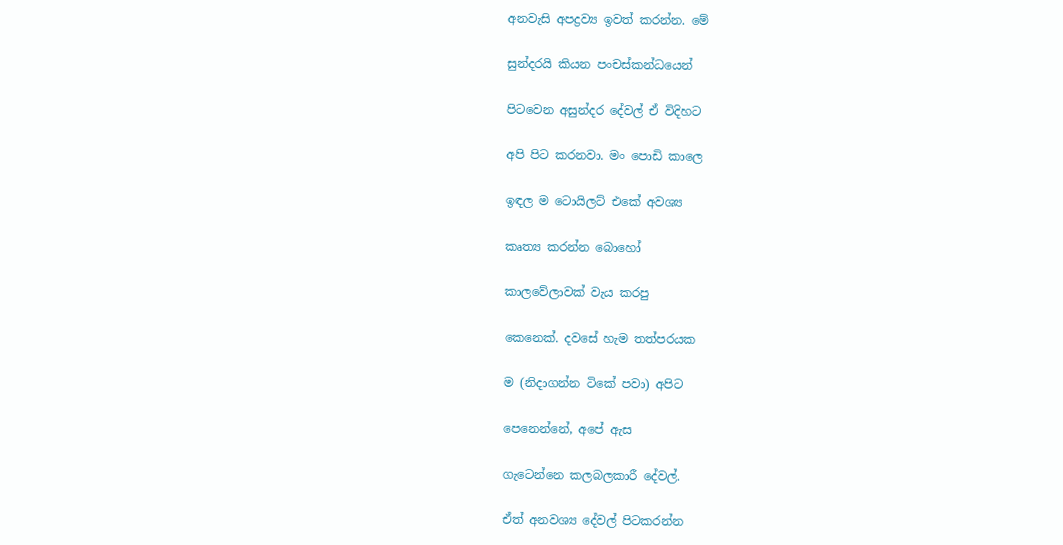අනවැසි අපද්‍රව්‍ය ඉවත් කරන්න. මේ

සුන්දරයි කියන පංචස්කන්ධයෙන්

පිටවෙන අසුන්දර දේවල් ඒ විදිහට

අපි පිට කරනවා. මං පොඩි කාලෙ

ඉඳල ම ටොයිලට් එකේ අවශ්‍ය

කෘත්‍ය කරන්න බොහෝ

කාලවේලාවක් වැය කරපු

කෙනෙක්. දව‍‍සේ හැම තත්පරයක

ම (නිදාගන්න ටිකේ පවා) අපිට

පෙනෙන්නේ, අපේ ඇස

ගැටෙන්නෙ කලබලකාරී දේවල්.

ඒත් අනවශ්‍ය දේවල් පිටකරන්න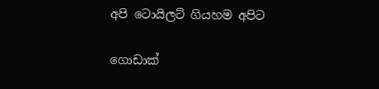අපි ටොයිලට් ගියහම අපිට

ගොඩාක්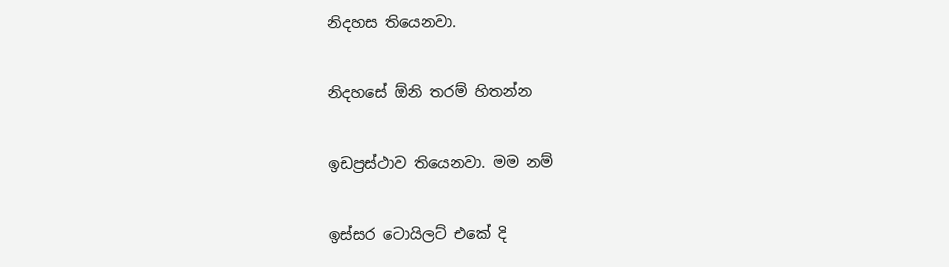නිදහස තියෙනවා.

නිදහසේ ඕනි තරම් හිතන්න

ඉඩප්‍රස්ථාව තියෙනවා. මම නම්

ඉස්සර ටොයිලට් එකේ දි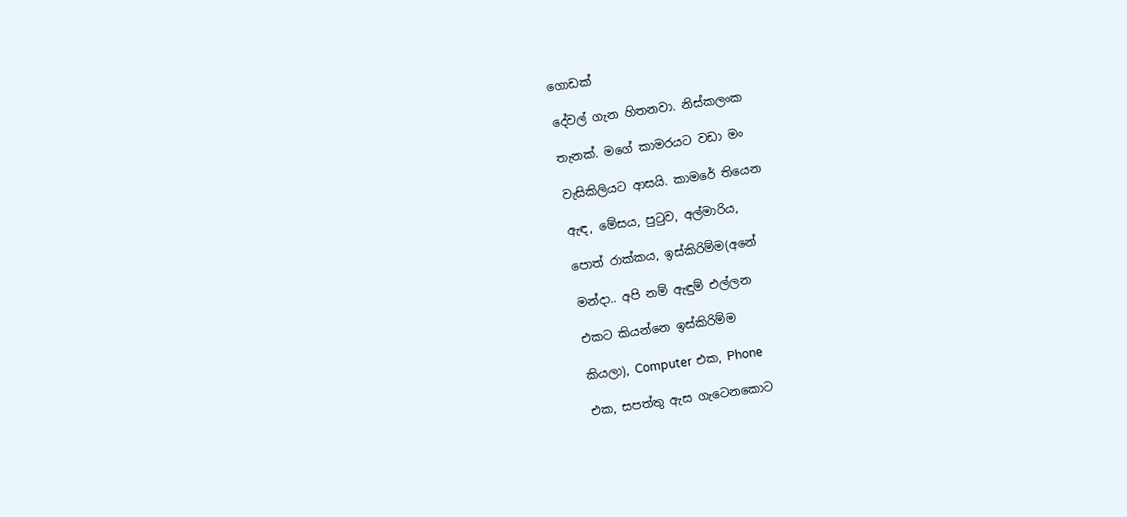ගොඩක්

දේවල් ගැන හිතනවා. නිස්කලංක

තැනක්. මගේ කාමරයට වඩා මං

වැසිකිලියට ආසයි. කාමරේ තියෙන

ඇඳ, මේසය, පුටුව, අල්මාරිය,

පොත් රාක්කය, ඉස්කිරිම්ම(අනේ

මන්දා.. අපි නම් ඇඳුම් එල්ලන

එකට කියන්නෙ ඉස්කිරිම්ම

කියලා), Computer එක, Phone

එක, සපත්තු ඇස ගැටෙනකොට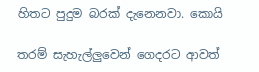හිතට පුදුම බරක් දැනෙනවා. කොයි

තරම් සැහැල්ලුවෙන් ගෙදරට ආවත්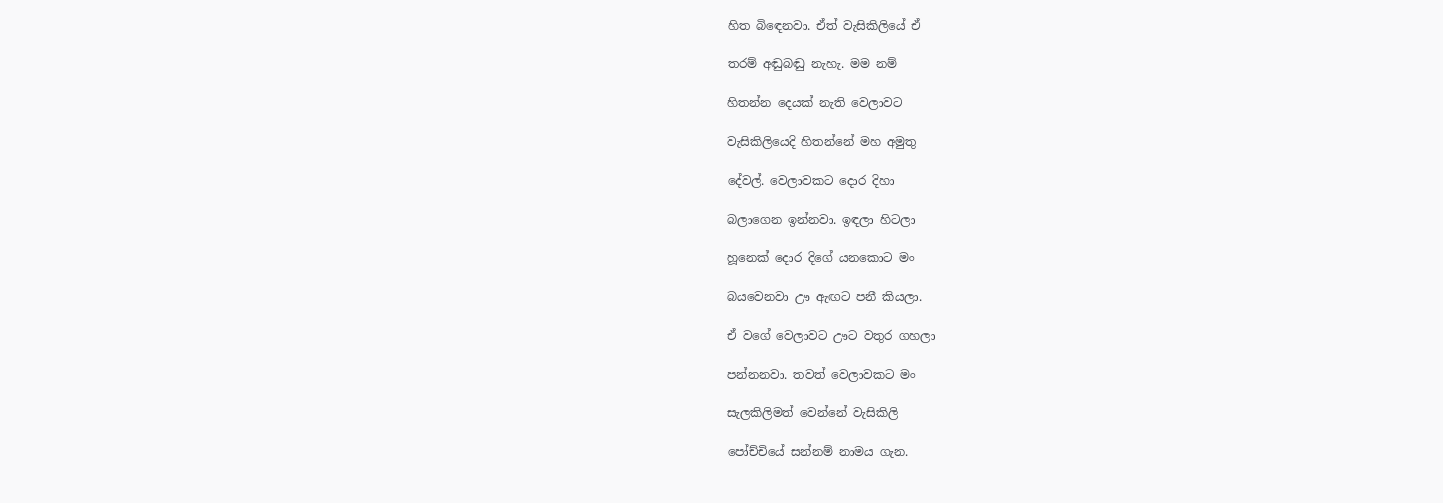හිත බිඳෙනවා. ඒත් වැසිකිලියේ ඒ

තරම් අඬුබඬු නැහැ. මම නම්

හිතන්න දෙයක් නැති වෙලාවට

වැසිකිලියෙදි හිතන්නේ මහ අමුතු

දේවල්. වෙලාවකට දොර දිහා

බලාගෙන ඉන්නවා. ඉඳලා හිටලා

හූනෙක් දොර දිගේ යනකොට මං

බයවෙනවා ඌ ඇඟට පනී කියලා.

ඒ වගේ වෙලාවට ඌට වතුර ගහලා

පන්නනවා. තවත් වෙලාවකට මං

සැලකිලිමත් වෙන්නේ වැසිකිලි

පෝච්චියේ සන්නම් නාමය ගැන.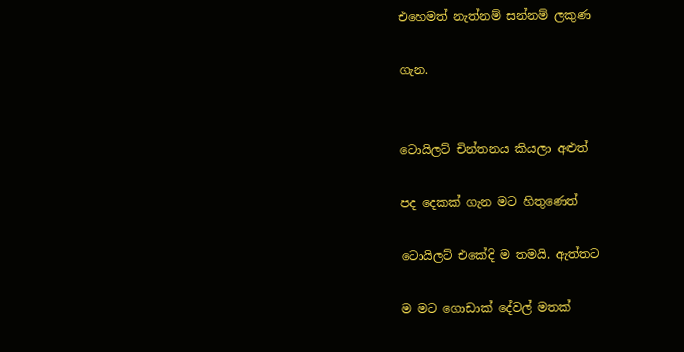එහෙමත් නැත්නම් සන්නම් ලකුණ

ගැන.


ටොයිලට් චින්තනය කියලා අළුත්

පද දෙකක් ගැන මට හිතුණෙත්

ටොයිලට් එකේදි ම තමයි. ඇත්තට

ම මට ගොඩාක් දේවල් මතක්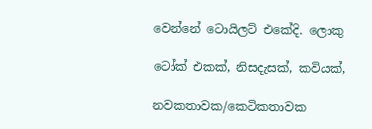වෙන්නේ ටොයිලට් එකේදි. ලොකු

ටෝක් එකක්, නිසදැසක්, කවියක්,

නවකතාවක/කෙටිකතාවක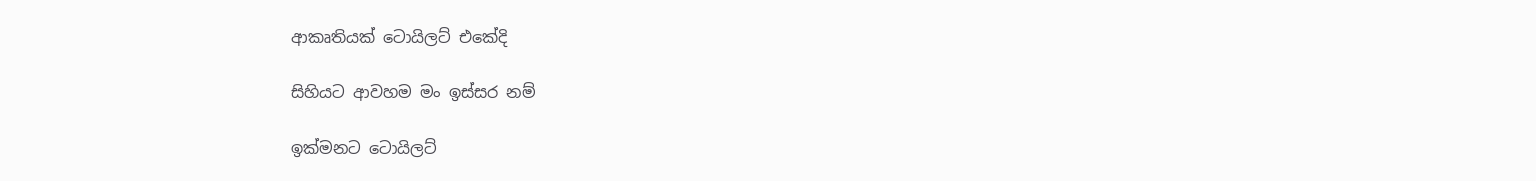ආකෘතියක් ටොයිලට් එකේදි

සිහියට ආවහම මං ඉස්සර නම්

ඉක්මනට ටොයිලට්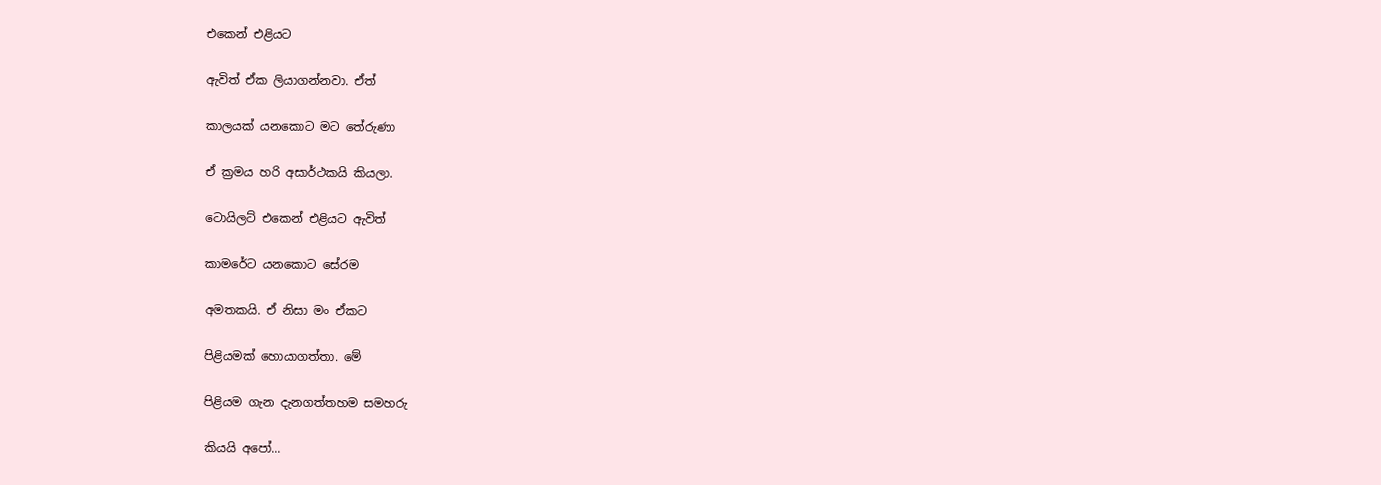එකෙන් එළියට

ඇවිත් ඒක ලියාගන්නවා. ඒත්

කාලයක් යනකොට මට තේරුණා

ඒ ක්‍රමය හරි අසාර්ථකයි කියලා.

ටොයිලට් එකෙන් එළියට ඇවිත්

කාමරේට යනකොට සේරම

අමතකයි. ඒ නිසා මං ඒකට

පිළියමක් හොයාගත්තා. මේ

පිළියම ගැන දැනගත්තහම සමහරු

කියයි අපෝ...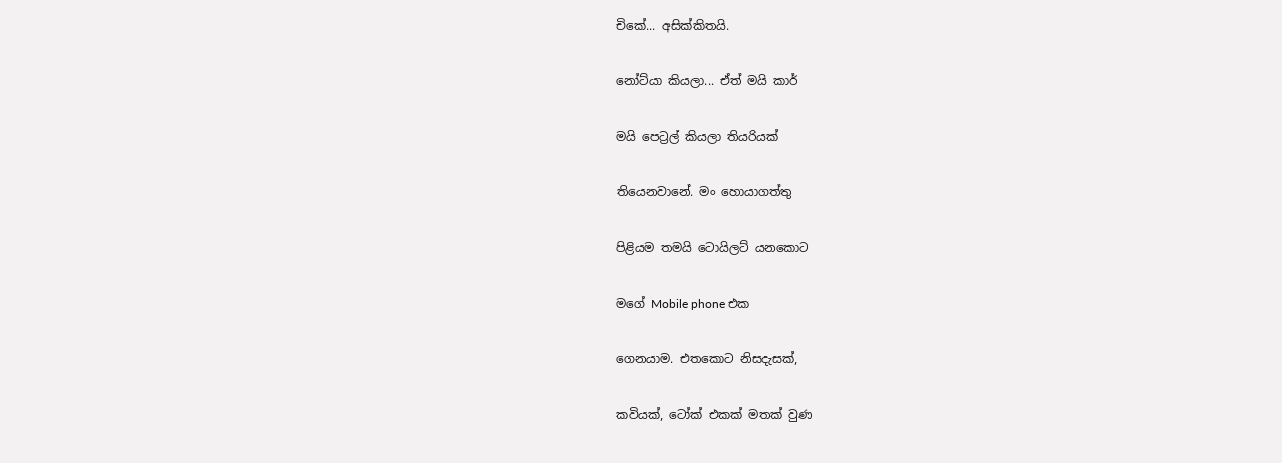චිකේ... අසික්කිතයි.

නෝට්යා කියලා... ඒත් මයි කාර්

මයි පෙට්‍රල් කියලා තියරියක්

තියෙනවානේ. මං හොයාගත්තු

පිළියම තමයි ටොයිලට් යනකොට

මගේ Mobile phone එක

ගෙනයාම. එතකොට නිසදැසක්,

කවියක්, ටෝක් එකක් මතක් වුණ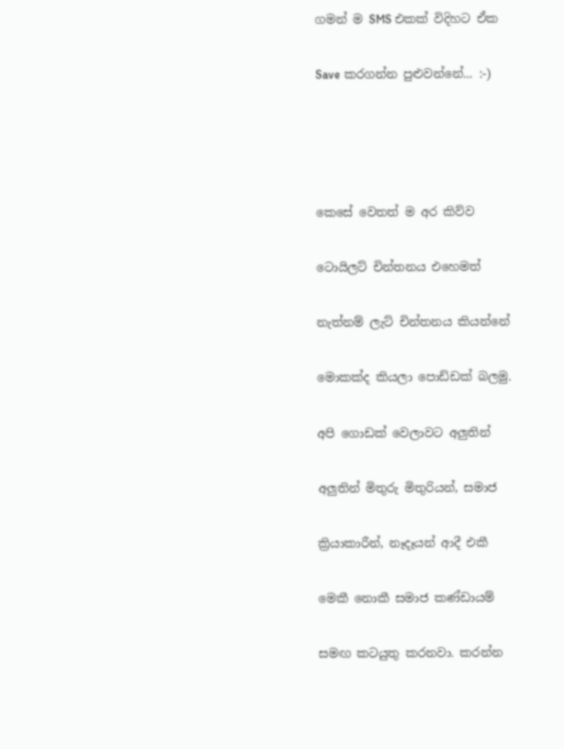ගමන් ම SMS එකක් විදිහට ඒක ‍

Save කරගන්න පුළුවන්නේ... :-)




කෙසේ වෙතත් ම අර කිව්ව

ටොයිලට් චින්තනය එහෙමත්

නැත්නම් ලැට් චින්තනය කියන්නේ

මොකක්ද කියලා පොඩ්ඩක් බලමු.

අපි ගොඩක් වෙලාවට අලුතින්

අලුතින් මිතුරු මිතුරියන්, සමාජ

ක්‍රියාකාරීන්, නෑදෑයන් ආදී එකී

මෙකී නොකී සමාජ කණ්ඩායම්

සමඟ කටයුතු කරනවා. කරන්න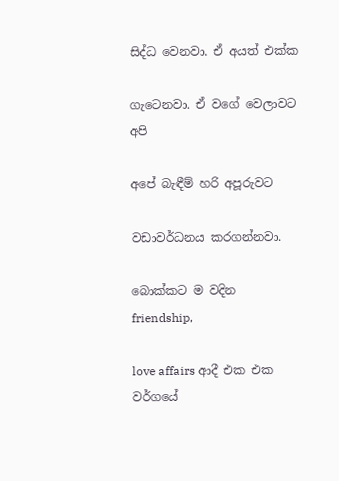සිද්ධ ‍වෙනවා. ඒ අයත් එක්ක

ගැටෙනවා. ඒ වගේ වෙලාවට අපි

අපේ බැඳීම් හරි අපූරුවට

වඩාවර්ධනය කරගන්නවා.

බොක්කට ම වදින friendship,

love affairs ආදී එක එක වර්ගයේ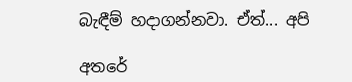බැඳීම් හදාගන්නවා. ඒත්... අපි

අතරේ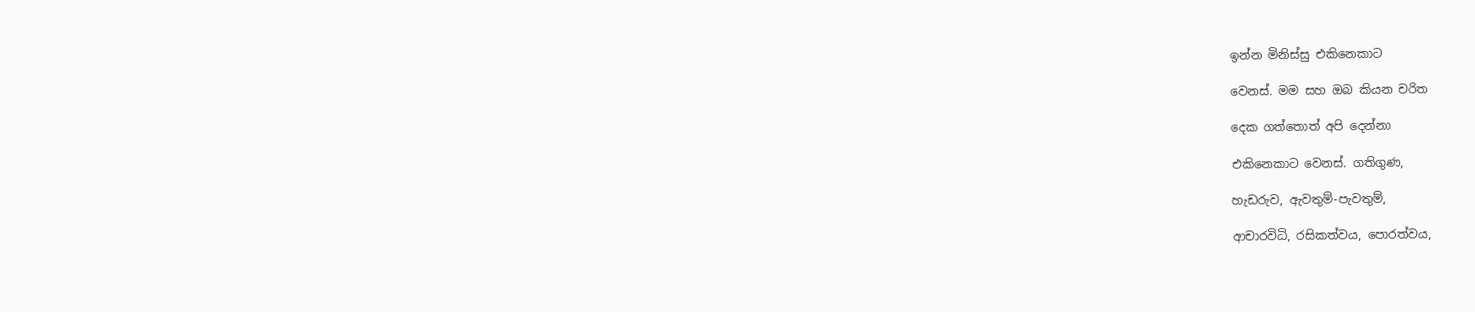ඉන්න මිනිස්සු එකිනෙකාට

වෙනස්. මම සහ ඔබ කියන චරිත

දෙක ගත්තොත් අපි දෙන්නා

එකිනෙකාට වෙනස්. ගතිගුණ,

හැඩරුව, ඇවතුම්-පැවතුම්,

ආචාරවිධි, රසිකත්වය, පොරත්වය,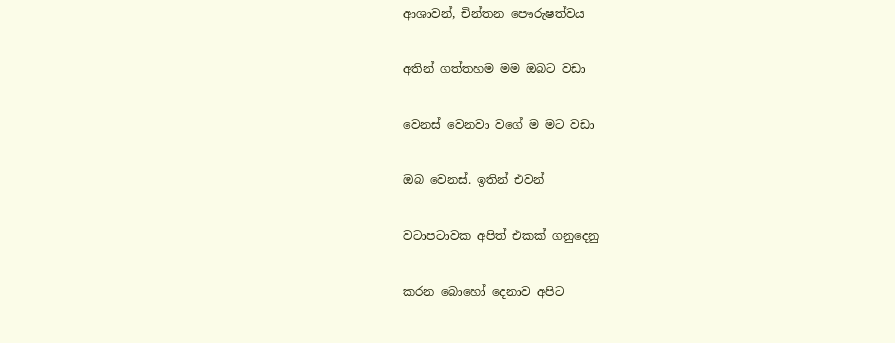ආශාවන්, චින්තන පෞරුෂත්වය

අතින් ගත්තහම මම ඔබට වඩා

වෙනස් වෙනවා වගේ ම මට වඩා

ඔබ වෙනස්. ඉතින් එවන්

වටාපටාවක අපිත් එකක් ගනුදෙනු

කරන බොහෝ දෙනාව අපිට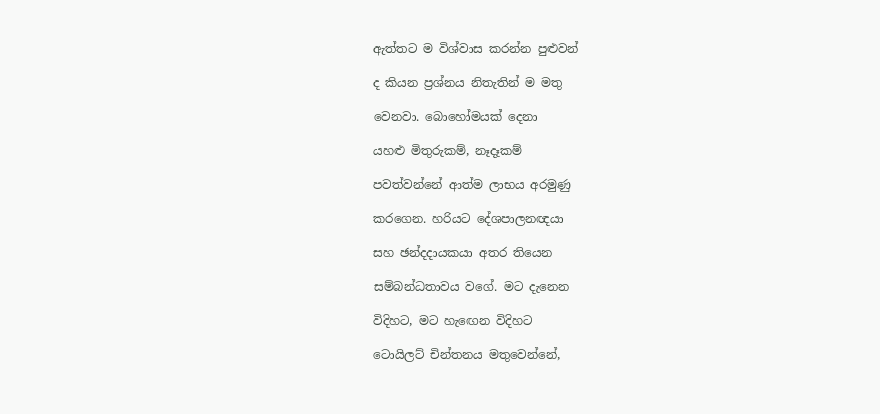ඇත්තට ම විශ්වාස කරන්න පුළුවන්

ද කියන ප්‍රශ්නය නිතැතින් ම මතු

වෙනවා. බොහෝමයක් දෙනා

යහළු මිතුරුකම්, නෑදෑකම්

පවත්වන්නේ ආත්ම ලාභය අරමුණු

කරගෙන. හරියට දේශපාලනඥයා

සහ ඡන්දදායකයා අතර තියෙන

සම්බන්ධතාවය වගේ. මට දැනෙන

විදිහට, මට හැඟෙන විදිහට

ටොයිල‍ට් චින්තනය මතුවෙන්නේ,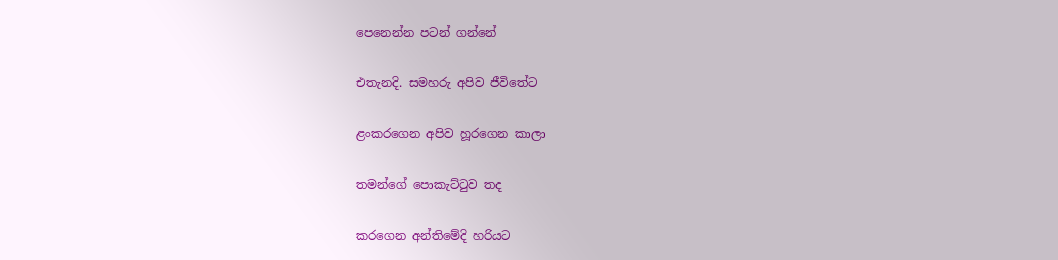පෙනෙන්න පටන් ගන්නේ

එතැනදි. සමහරු අපිව ජීවිතේට

ළංකරගෙන අපිව හූරගෙන කාලා

තමන්ගේ පොකැට්ටුව තද

කරගෙන අන්තිමේදි හරියට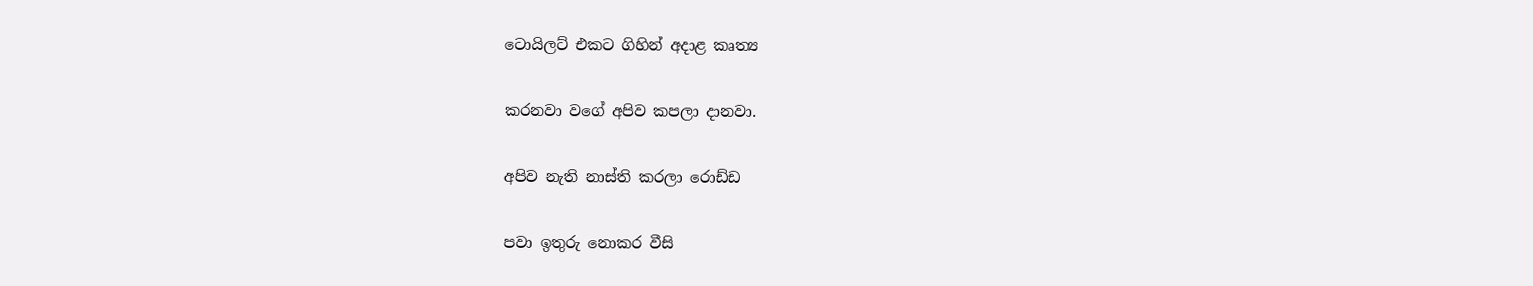ටොයිලට් එකට ගිහින් අදාළ කෘත්‍ය

කරනවා වගේ අපිව කපලා දානවා.

අපිව නැති නාස්ති කරලා රොඩ්ඩ

පවා ඉතුරු නොකර වීසි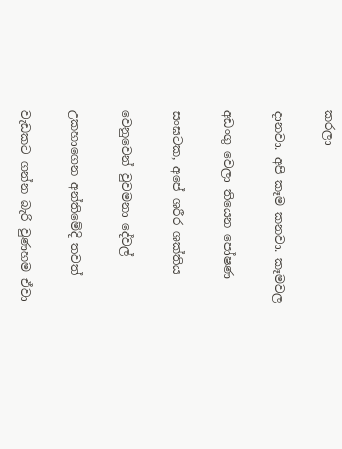කරලා

දානවා. අපි කෑම කනවා. කෑමවල

අඩංගු වෙලා තියෙන පෝෂණ

සංඝටක, අපේ ශරීර ශක්තිය

වෙනුවෙන් වුවමනා දේවල්

උකහාගෙන අන්තිමේදි තවත්

වැඩකට ගන්න බැරි වුණහම ඒවා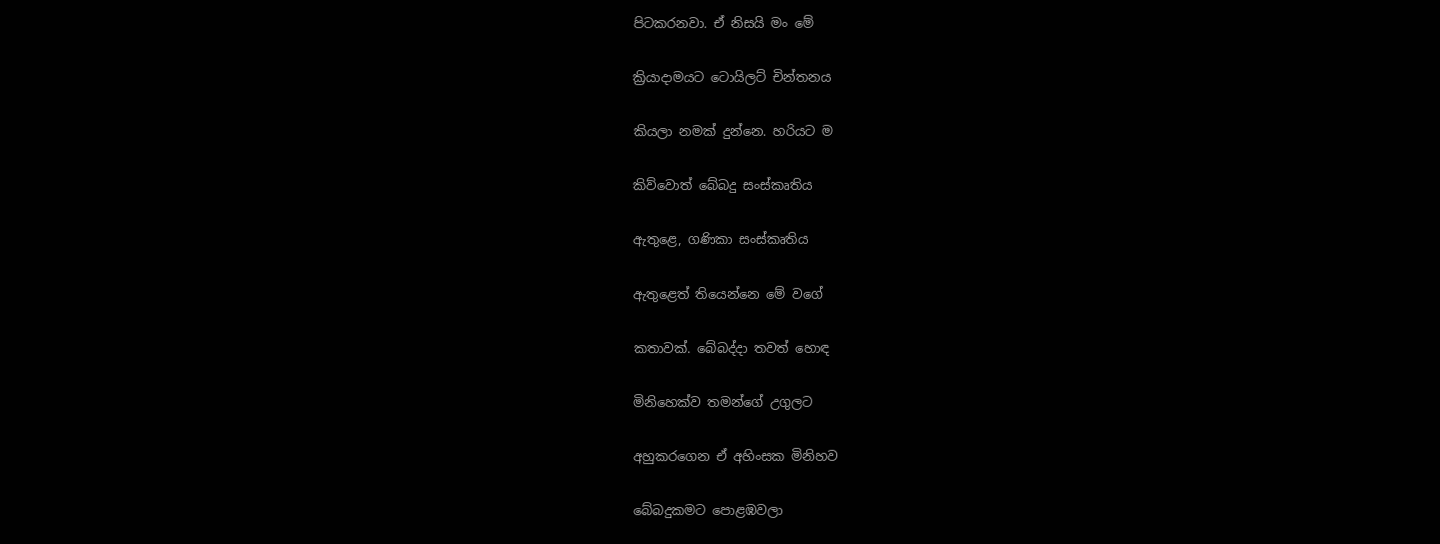පිටකරනවා. ඒ නිසයි මං මේ

ක්‍රියාදාමයට ටොයිලට් චින්තනය

කියලා නමක් දුන්නෙ. හරියට ම

කිව්වොත් බේබදු සංස්කෘතිය

ඇතුළෙ, ගණිකා සංස්කෘතිය

ඇතුළෙත් තියෙන්නෙ මේ වගේ

කතාවක්. බේබද්දා තවත් හොඳ

මිනිහෙක්ව තමන්ගේ උගුලට

අහුකරගෙන ඒ අහිංසක මිනිහව

බේබදුකමට පොළඹවලා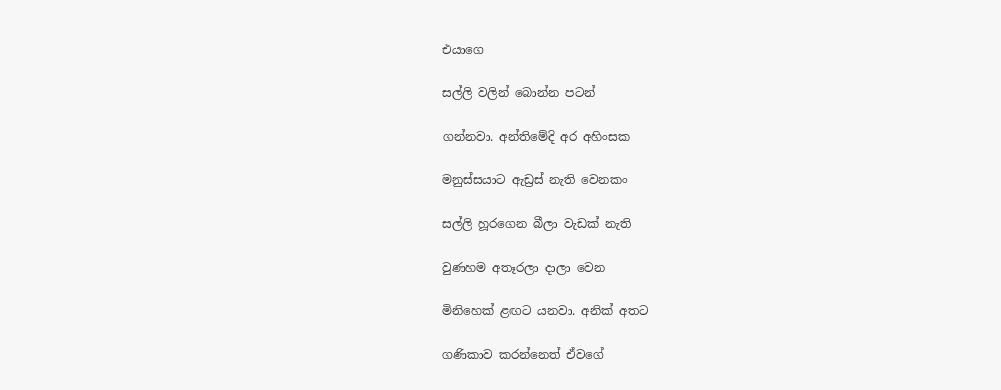එයාගෙ

සල්ලි වලින් බොන්න පටන්

ගන්නවා. අන්තිමේදි අර අහිංසක

මනුස්සයාට ඇඩ්‍රස් නැති වෙනකං

සල්ලි හූරගෙන බීලා වැඩක් නැති

වුණහම අතෑරලා දාලා වෙන

මිනිහෙක් ළඟට යනවා. අනික් අතට

ගණිකාව කරන්නෙත් ඒවගේ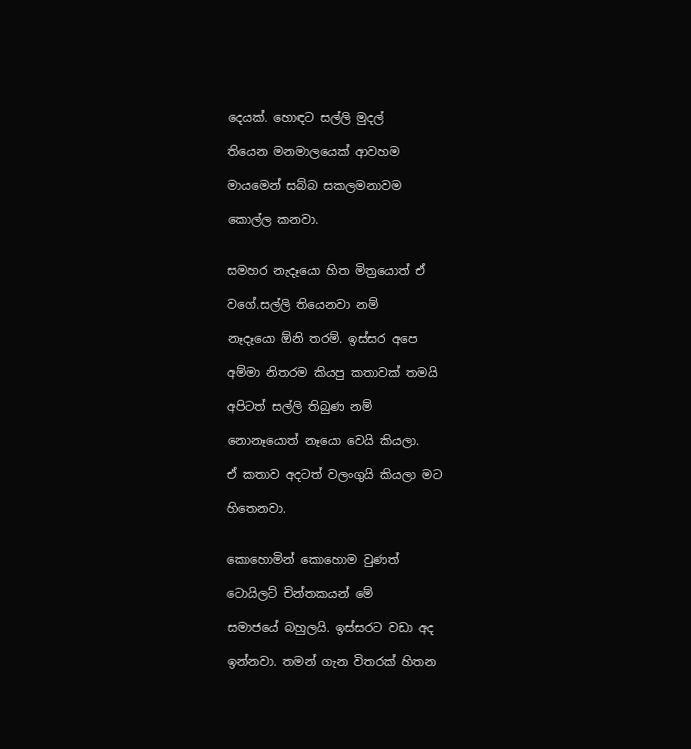දෙයක්. හොඳට සල්ලි මුදල්

තියෙන මනමාලයෙක් ආවහම

මායමෙන් සබ්බ සකලමනාවම

කොල්ල කනවා.


සමහර නැදෑයො හිත මිත්‍රයොත් ඒ

වගේ.සල්ලි තියෙනවා නම්

නෑදෑයො ඕනි තරම්. ඉස්සර අපෙ

අම්මා නිතරම කියපු කතාවක් තමයි

අපිටත් සල්ලි තිබුණ නම්

නොනෑයොත් නෑයො වෙයි කියලා.

ඒ කතාව අදටත් වලංගුයි කියලා මට

හිතෙනවා.


කොහොමින් කොහොම වුණත්

ටොයිලට් චින්තකයන් මේ

සමාජයේ බහුලයි. ඉස්සරට වඩා අද

ඉන්නවා. තමන් ගැන විතරක් හිතන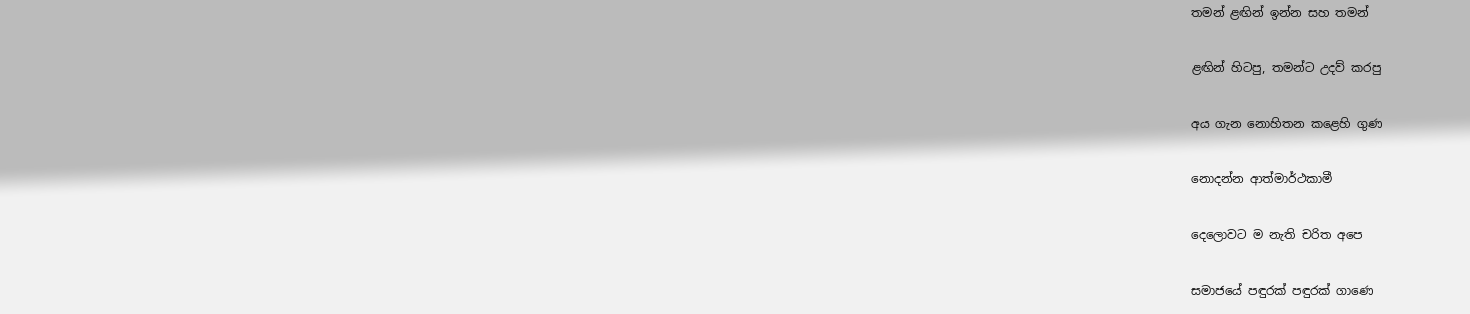තමන් ළඟින් ඉන්න සහ තමන්

ළඟින් හිටපු, තමන්ට උදව් කරපු

අය ගැන නොහිතන කළෙහි ගුණ

නොදන්න ආත්මාර්ථකාමී

දෙලොවට ම නැති චරිත අපෙ

සමාජයේ පඳුරක් පඳුරක් ගාණෙ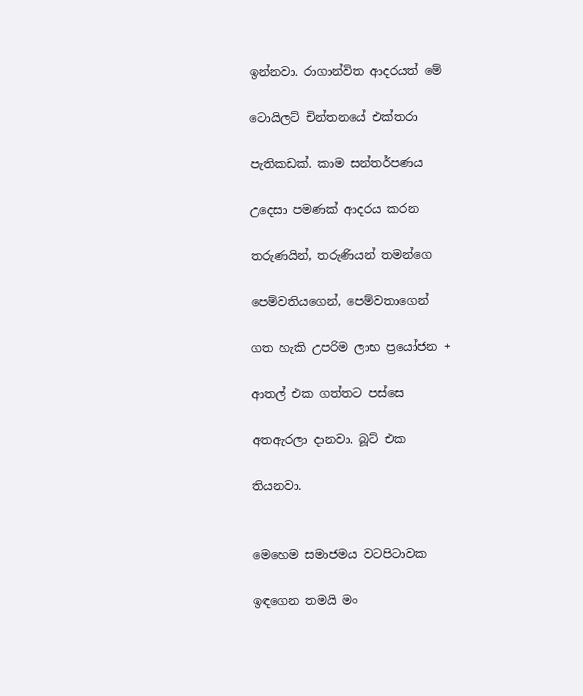ඉන්නවා. රාගාන්විත ආදරයත් මේ

ටොයිලට් චින්තනයේ එක්තරා

පැතිකඩක්. කාම සන්තර්පණය

උදෙසා පමණක් ආදරය කරන

තරුණයින්, තරුණියන් තමන්ගෙ

පෙම්වතියගෙන්, පෙම්වතාගෙන්

ගත හැකි උපරිම ලාභ ප්‍රයෝජන +

ආතල් එක ගත්තට පස්සෙ

අතඇරලා දානවා. බූට් එක

තියනවා.


මෙහෙම සමාජමය වටපිටාවක

ඉඳගෙන තමයි මං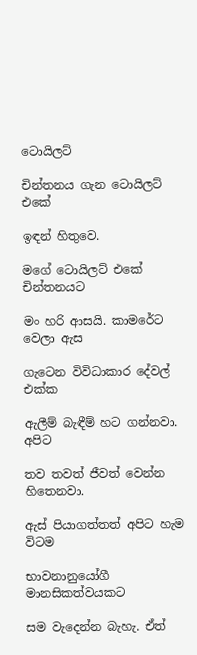ටොයිලට්

චින්තනය ගැන ටොයිලට් එකේ

ඉඳන් හිතුවෙ.

මගේ ටොයිලට් එකේ චින්තනයට

මං හරි ආසයි. කාමරේට වෙලා ඇස

ගැටෙන විවිධාකාර දේවල් එක්ක

ඇලීම් බැඳීම් හට ගන්නවා. අපිට

තව තවත් ජීවත් වෙන්න හිතෙනවා.

ඇස් පියාගත්තත් අපිට හැම විටම

භාවනානුයෝගී මානසිකත්වයකට

සම වැදෙන්න බැහැ. ඒත්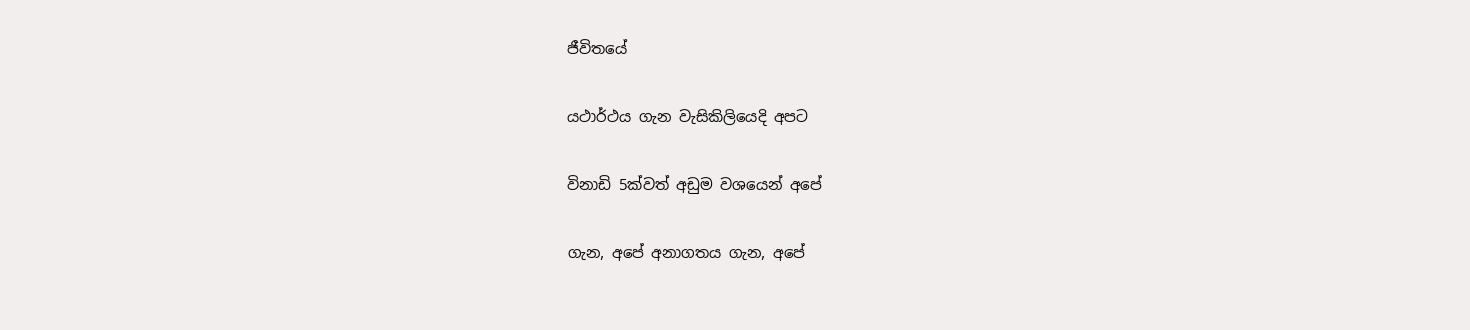ජීවිතයේ

යථාර්ථය ගැන වැසිකිලියෙදි අපට

විනාඩි 5ක්වත් අඩුම වශයෙන් අපේ

ගැන, අපේ අනාගතය ගැන, අපේ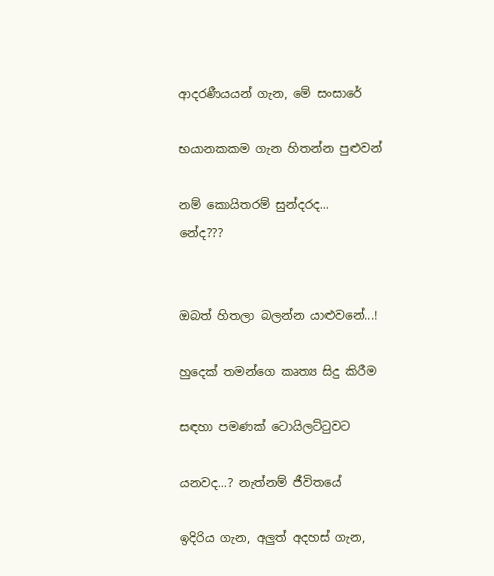ආදරණීයයන් ගැන, මේ සංසාරේ

භයානකකම ගැන හිතන්න පුළුවන්

නම් කොයිතරම් සුන්දරද...
නේද???


ඔබත් හිතලා බලන්න යාළුවනේ...!

හුදෙක් තමන්ගෙ කෘත්‍ය සිදු කිරීම

සඳහා පමණක් ටොයිලට්ටුවට

යනවද...? නැත්නම් ජීවිතයේ

ඉදිරිය ගැන, අලුත් අදහස් ගැන,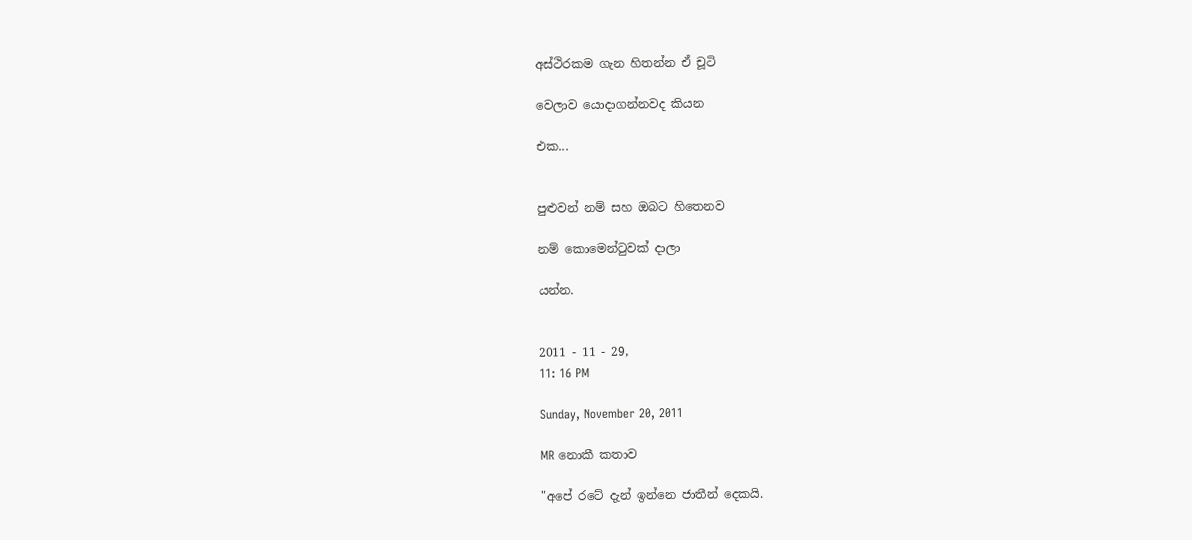අස්ථිරකම ගැන හිතන්න ඒ චූටි

වෙලාව යොදාගන්නවද කියන

එක...


පුළුවන් නම් සහ ඔබට හිතෙනව

නම් කොමෙන්ටුවක් දාලා

යන්න.


2011 - 11 - 29,
11: 16 PM

Sunday, November 20, 2011

MR නොකී කතාව

"අපේ රටේ දැන් ඉන්නෙ ජාතීන් දෙකයි.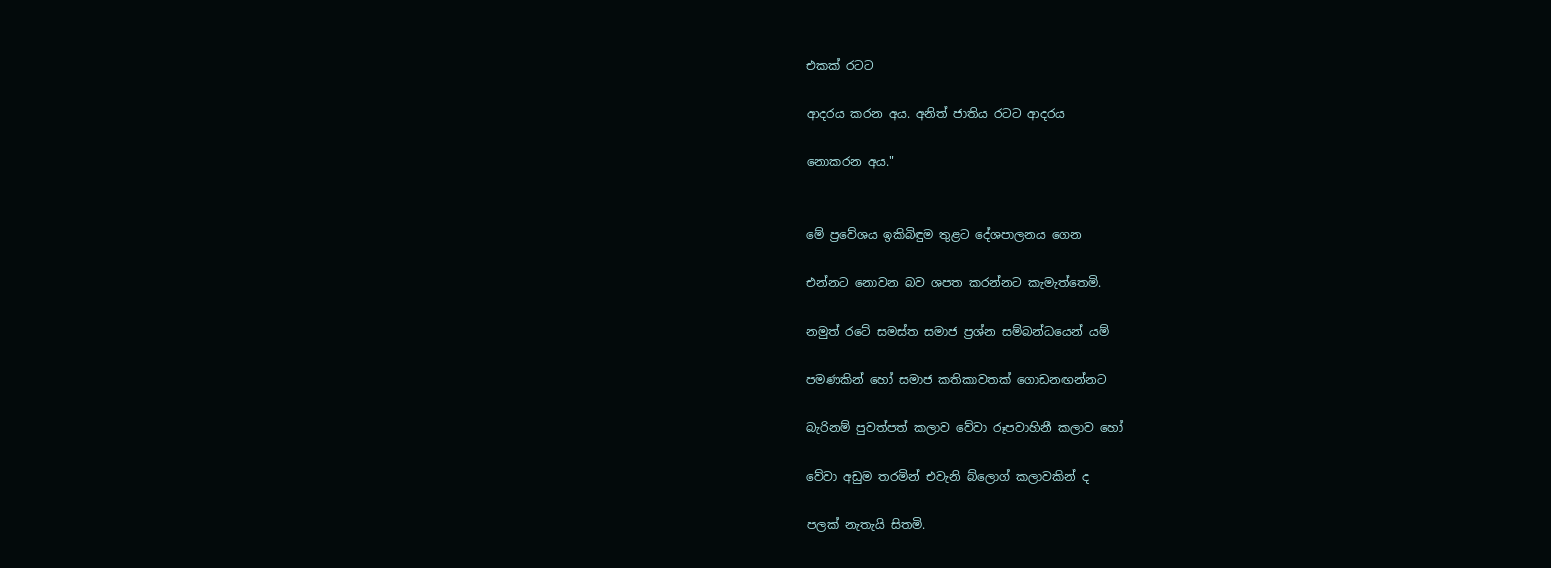එකක් රටට

ආදරය කරන අය. අනිත් ජාතිය රටට ආදරය

නොකරන අය."


මේ ප්‍රවේශය ඉකිබිඳුම තුළට දේශපාලනය ගෙන

එන්නට නොවන බව ශපත කරන්නට කැමැත්තෙමි.

නමුත් රටේ සමස්ත සමාජ ප්‍රශ්න සම්බන්ධයෙන් යම්

පමණකින් හෝ සමාජ කතිකාවතක් ගොඩනඟන්නට

බැරිනම් පුවත්පත් කලාව වේවා රූපවාහිනී කලාව හෝ

වේවා අඩුම තරමින් එවැනි බ්ලොග් කලාවකින් ද

පලක් නැතැයි සිතමි.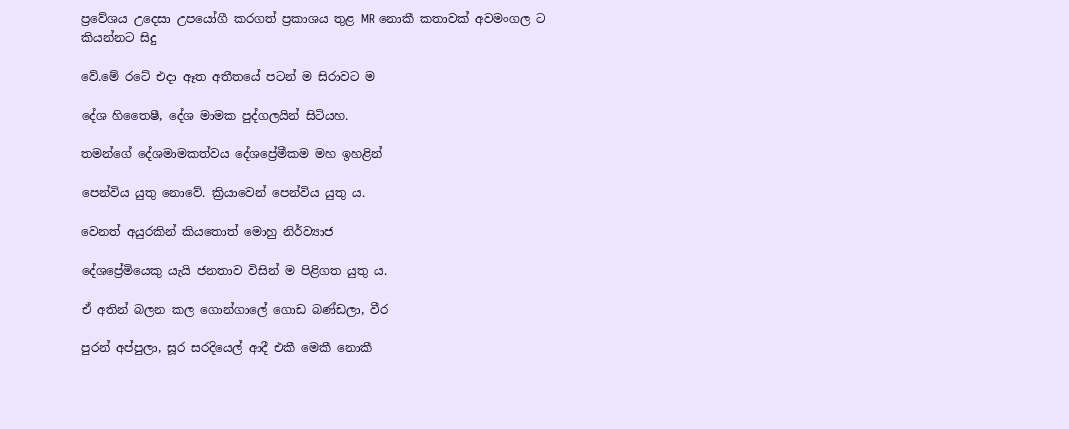ප්‍රවේශය උදෙසා උපයෝගී කරගත් ප්‍රකාශය තුළ MR නොකී කතාවක් අවමංගල ට කියන්න‍ට සිදු

වේ.මේ රටේ එදා ඈත අතීතයේ පටන් ම සිරාවට ම

දේශ හිතෛෂී, දේශ මාමක පුද්ගලයින් සිටියහ.

තමන්ගේ දේශමාමකත්වය දේශප්‍රේමීකම මහ ඉහළින්

පෙන්විය යුතු නොවේ. ක්‍රියාවෙන් පෙන්විය යුතු ය.

වෙනත් අයුරකින් කියතොත් මොහු නිර්ව්‍යාජ

දේශප්‍රේමියෙකු යැයි ජනතාව විසින් ම පිළිගත යුතු ය.

ඒ අතින් බලන කල ගොන්ගාලේ ගොඩ බණ්ඩලා, වීර

පුරන් අප්පුලා, සූර සරදියෙල් ආදී එකී මෙකී නොකී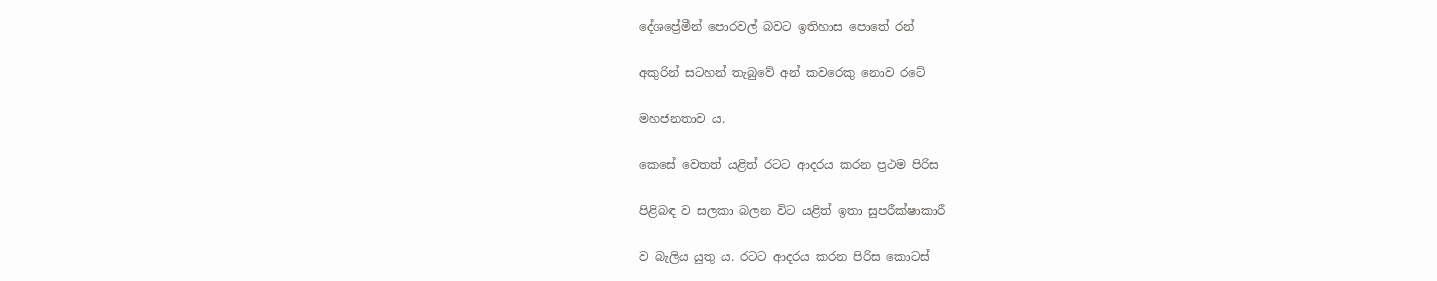දේශප්‍රේමීන් පොරවල් බවට ඉතිහාස පොතේ රන්

අකුරින් සටහන් තැබුවේ අන් කවරෙකු නොව රටේ

මහජනතාව ය.

කෙසේ වෙතත් යළිත් රටට ආදරය කරන ප්‍රථම පිරිස

පිළිබඳ ව සලකා බලන විට යළිත් ඉතා සුපරීක්ෂාකාරී

ව බැලිය යුතු ය. රටට ආදරය කරන පිරිස කොටස්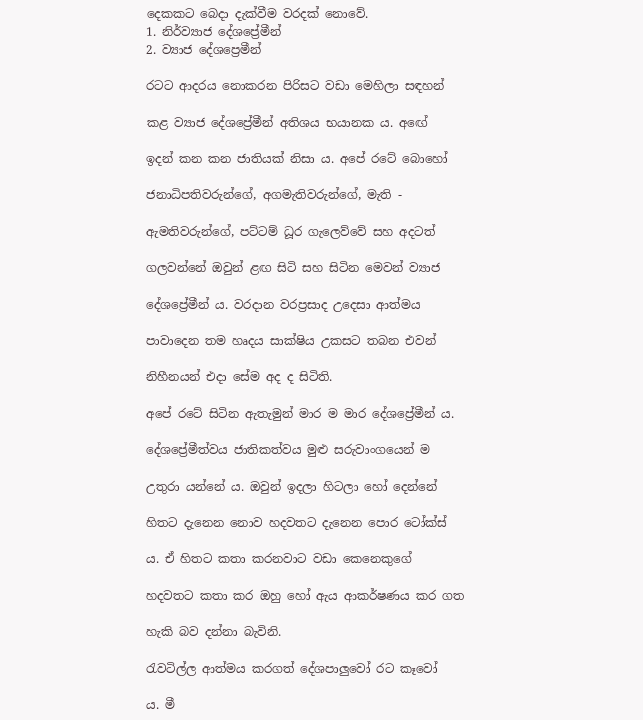දෙකකට බෙදා දැක්වීම වරදක් නොවේ.
1. නිර්ව්‍යාජ දේශප්‍රේමීන්
2. ව්‍යාජ දේශප්‍රෙමීන්

රටට ආදරය නොකරන පිරිසට වඩා මෙහිලා සඳහන්

කළ ව්‍යාජ දේශප්‍රේමීන් අතිශය භයානක ය. අඟේ

ඉදන් කන කන ජාතියක් නිසා ය. අපේ රටේ බොහෝ

ජනාධිපතිවරුන්ගේ, අගමැතිවරුන්ගේ, මැති -

ඇමතිවරුන්ගේ, පට්ටම් ධූර ගැලෙව්වේ සහ අදටත්

ගලවන්නේ ඔවුන් ළඟ සිටි සහ සිටින මෙවන් ව්‍යාජ

දේශප්‍රේමීන් ය. වරදාන වරප්‍රසාද උදෙසා ආත්මය

පාවාදෙන තම හෘදය සාක්ෂිය උකසට තබන එවන්

නිහීනයන් එදා සේම අද ද සිටිති.

අපේ රටේ සිටින ඇතැමුන් මාර ම මාර දේශප්‍රේමීන් ය.

දේශප්‍රේමීත්වය ජාතිකත්වය මුළු සරුවාංගයෙන් ම

උතුරා යන්නේ ය. ඔවුන් ඉදලා හිටලා හෝ දෙන්නේ

හිතට දැනෙන නොව හදවතට දැනෙන පොර ටෝක්ස්

ය. ඒ හිතට කතා කරනවාට වඩා කෙනෙකුගේ

හදවතට කතා කර ඔහු හෝ ඇය ආකර්ෂණය කර ගත

හැකි බව දන්නා බැවිනි.

රැවටිල්ල ආත්මය කරගත් දේශපාලුවෝ රට කෑවෝ

ය. මී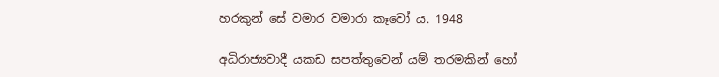හරකුන් සේ වමාර වමාරා කෑවෝ ය. 1948

අධිරාජ්‍යවාදී යකඩ සපත්තුවෙන් යම් තරමකින් හෝ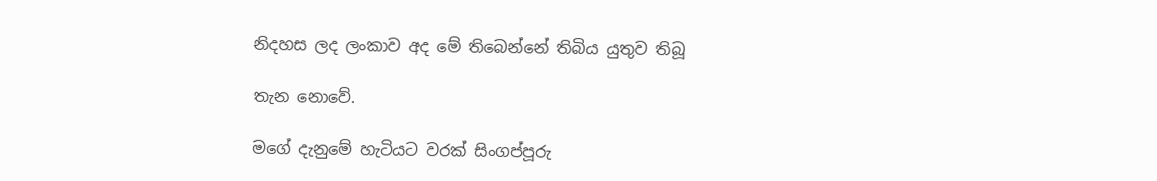නිදහස ලද ලංකාව අද මේ තිබෙන්නේ තිබිය යුතුව තිබූ

තැන නොවේ.

මගේ දැනුමේ හැටියට වරක් සිංගප්පූරු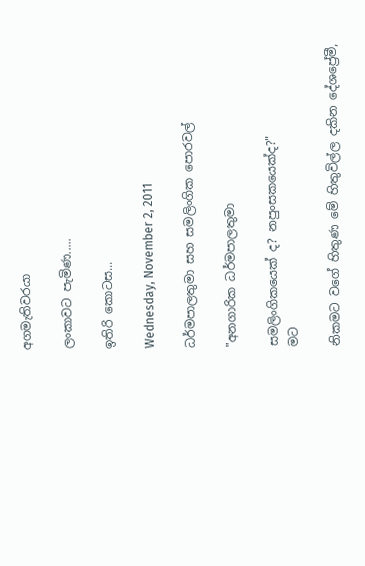අගමැතිවරයා

ලංකාවට පැමිණ.....

ඉතිරි කොටස...

Wednesday, November 2, 2011

ධර්මපාලතුමා සහ සමලිංගික පොරවල්

"අනගාරික ධර්මපාලතුමා

සමලිංගිකයෙක් ද? නපුංසකයෙක්ද?"
මට

නිකමට වගේ හිතුණ මේ හිතුවිල්ල දකින දේශප්‍රේමී,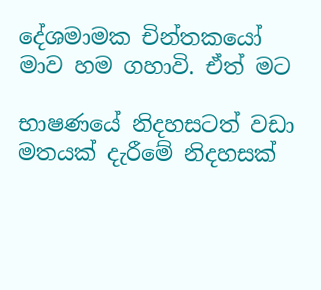දේශමාමක චින්තකයෝ මාව හම ගහාවි. ඒත් මට

භාෂණයේ නිදහසටත් වඩා මතයක් දැරීමේ නිදහසක්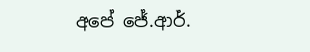අපේ ජේ.ආර්.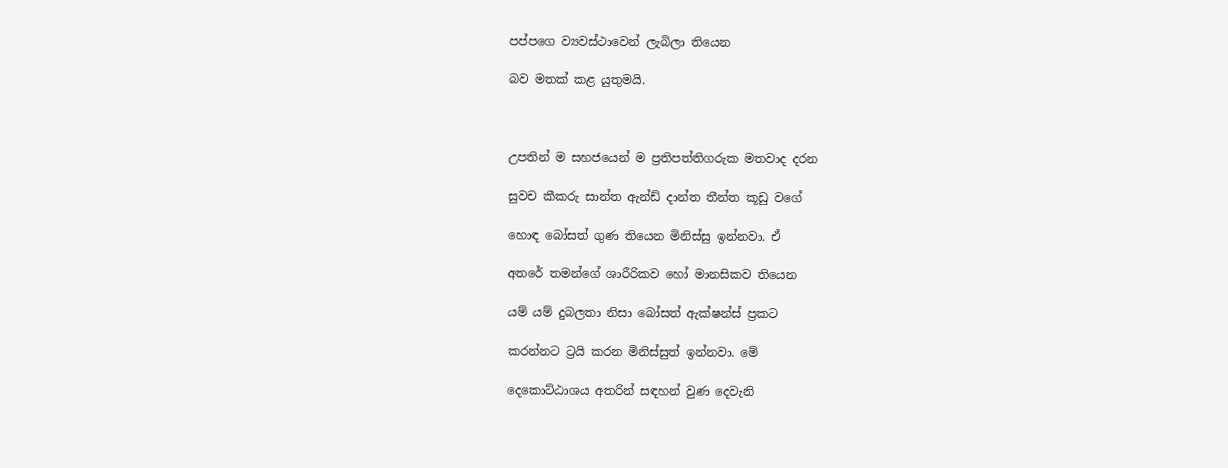පප්පගෙ ව්‍යවස්ථාවෙන් ලැබිලා තියෙන

බව මතක් කළ යුතුමයි.



උපතින් ම සහජයෙන් ම ප්‍රතිපත්තිගරුක මතවාද දරන

සුවච කීකරු සාන්ත ඇන්ඩ් දාන්ත තීන්ත කූඩු වගේ

හොඳ බෝසත් ගුණ තියෙන මිනිස්සු ඉන්නවා. ඒ

අතරේ තමන්ගේ ශාරීරිකව හෝ මානසිකව තියෙන

යම් යම් දුබලතා නිසා බෝසත් ඇක්ෂන්ස් ප්‍රකට

කරන්නට ට්‍රයි කරන මිනිස්සුත් ඉන්නවා. මේ

දෙකොට්ඨාශය අතරින් සඳහන් වුණ දෙවැනි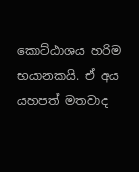කොට්ඨාශය හරිම භයානකයි. ඒ අය යහපත් මතවාද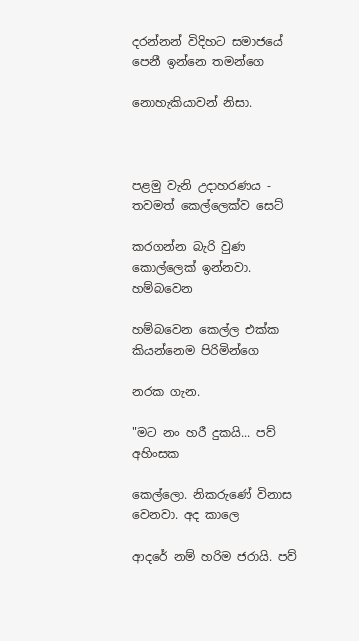දරන්නන් විදිහට සමාජයේ පෙනී ඉන්නෙ තමන්ගෙ

නොහැකියාවන් නිසා.



පළමු වැනි උදාහරණය - තවමත් කෙල්ලෙක්ව සෙට්

කරගන්න බැරි වුණ කොල්ලෙක් ඉන්නවා. හම්බවෙන

හම්බවෙන කෙල්ල එක්ක කියන්නෙම පිරිමින්ගෙ

නරක ගැන.

"මට නං හරී දුකයි... පව් අහිංසක

කෙල්ලො. නිකරුණේ විනාස වෙනවා. අද කාලෙ

ආදරේ නම් හරිම ජරායි. පව්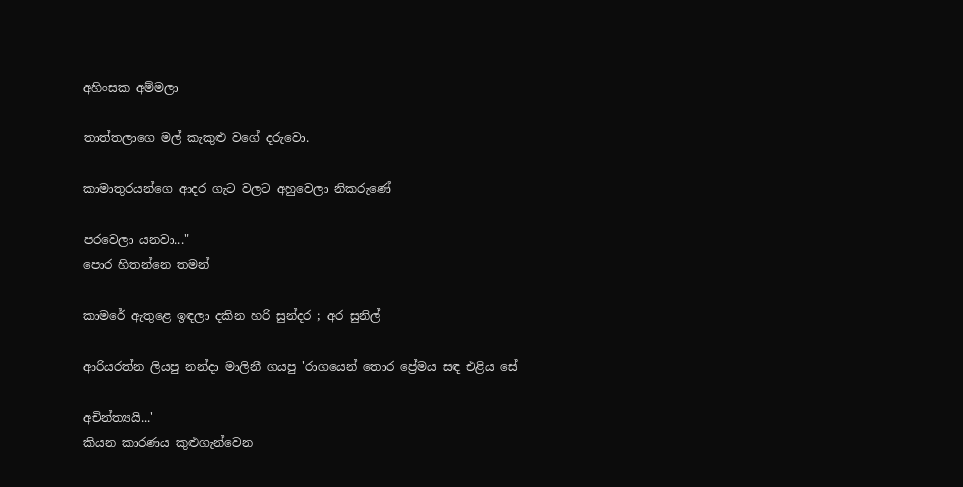අහිංසක අම්මලා

තාත්තලාගෙ මල් කැකුළු වගේ දරුවො.

කාමාතුරයන්ගෙ ආදර ගැට වලට අහුවෙලා නිකරුණේ

පරවෙලා යනවා..."
පොර හිතන්නෙ තමන්

කාමරේ ඇතුළෙ ඉඳලා දකින හරි සුන්දර ; අර සුනිල්

ආරියරත්න ලියපු නන්දා මාලිනී ගයපු 'රාගයෙන් තොර ප්‍රේමය සඳ එළිය සේ

අචින්ත්‍යයි...'
කියන කාරණය කුළුගැන්වෙන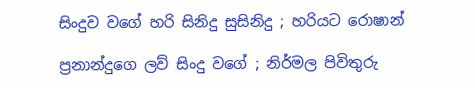සිංදුව වගේ හරි සිනිදු සුසිනිදු ; හරියට රොෂාන්

ප්‍රනාන්දුගෙ ලව් සිංදු වගේ ; නිර්මල පිවිතුරු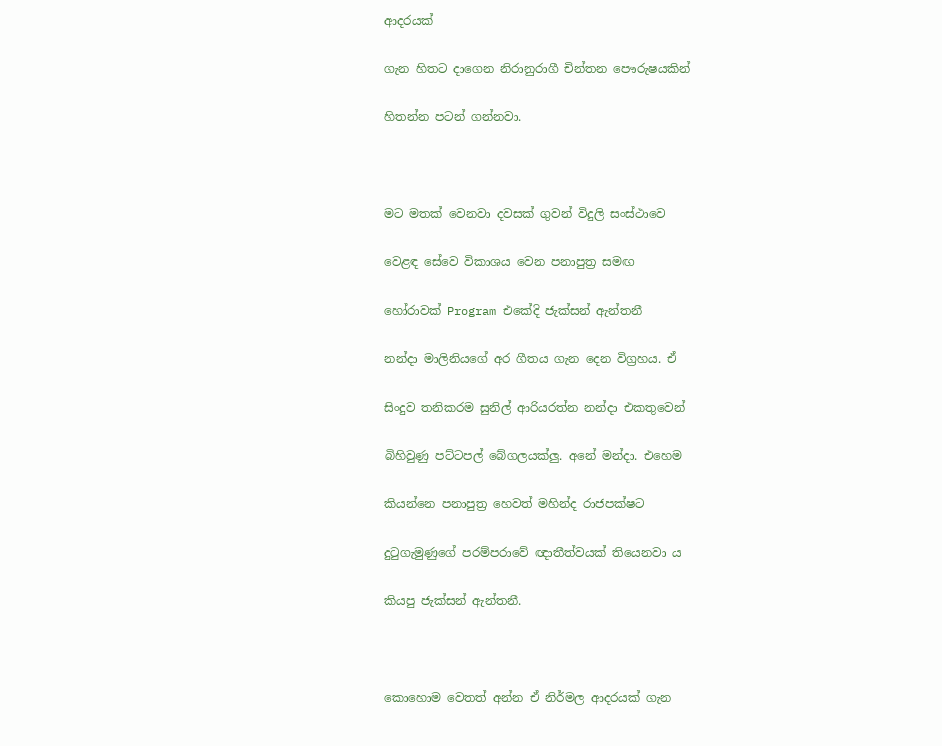ආදරයක්

ගැන හිතට දාගෙන නිරානුරාගී චින්තන පෞරුෂයකින්

හිතන්න පටන් ගන්නවා.



මට මතක් වෙනවා දවසක් ගුවන් විදුලි සංස්ථාවෙ

වෙළඳ සේවෙ විකාශය වෙන පනාපුත්‍ර සමඟ

හෝරාවක් Program එකේදි ජැක්සන් ඇන්තනී

නන්දා මාලිනියගේ අර ගීතය ගැන දෙන විග්‍රහය. ඒ

සිංදුව තනිකරම සුනිල් ආරියරත්න නන්දා එකතුවෙන්

බිහිවුණු පට්ටපල් බේගලයක්ලු. අනේ මන්දා. එහෙම

කියන්නෙ පනාපුත්‍ර හෙවත් මහින්ද රාජපක්ෂට

දුටුගැමුණුගේ පරම්පරාවේ ඥාතීත්වයක් තියෙනවා ය

කියපු ජැක්සන් ඇන්තනී.



කොහොම වෙතත් අන්න ඒ නිර්මල ආදරයක් ගැන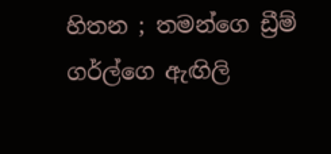හිතන ; තමන්ගෙ ඩ්‍රීම් ගර්ල්ගෙ ඇඟිලි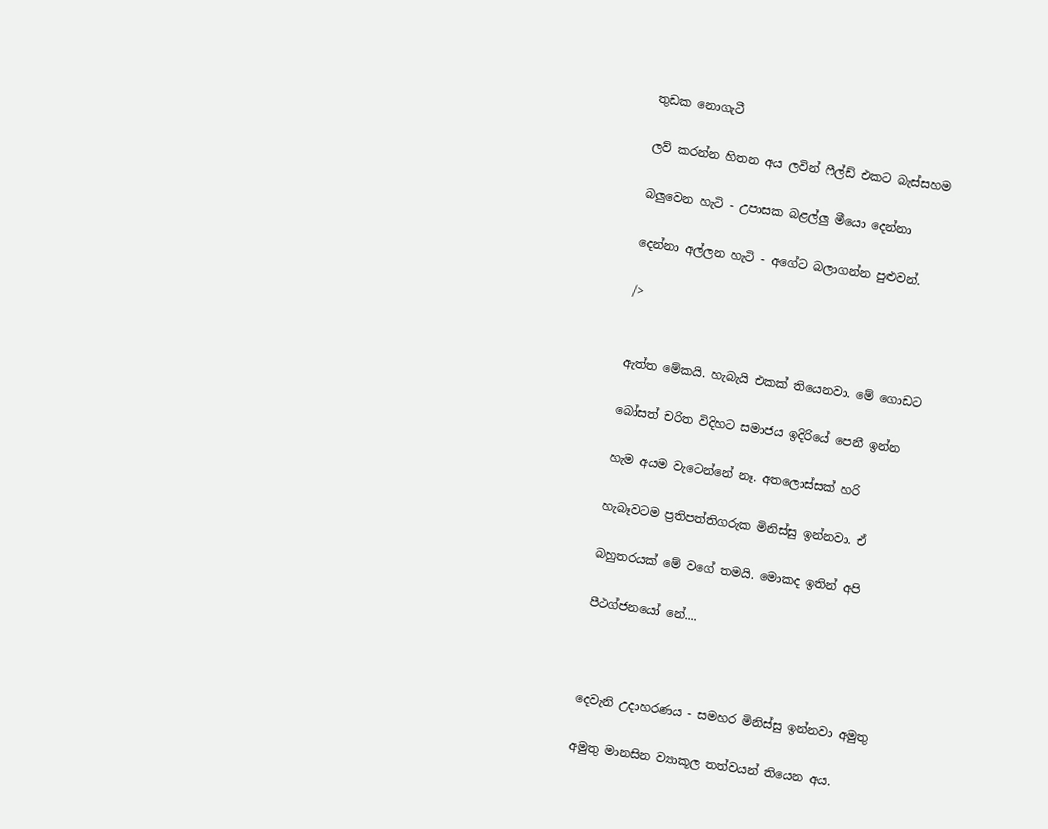තුඩක නොගැටී

ලව් කරන්න හිතන අය ලවින් ෆීල්ඩ් එකට බැස්සහම

බලුවෙන හැටි - උපාසක බළල්ලු මීයො දෙන්නා

දෙන්නා අල්ලන හැටි - අගේට බලාගන්න පුළුවන්.

/>


ඇත්ත මේකයි. හැබැයි එකක් තියෙනවා. මේ ගොඩට

බෝසත් චරිත විදිහට සමාජය ඉදිරියේ පෙනී ඉන්න

හැම අයම වැටෙන්නේ නෑ. අතලොස්සක් හරි

හැබෑවටම ප්‍රතිපත්තිගරුක මිනිස්සු ඉන්නවා. ඒ

බහුතරයක් මේ වගේ තමයි. මොකද ඉතින් අපි

පීථග්ජනයෝ නේ....



දෙවැනි උදාහරණය - සමහර මිනිස්සු ඉන්නවා අමුතු

අමුතු මානසින ව්‍යාකූල තත්වයන් තියෙන අය.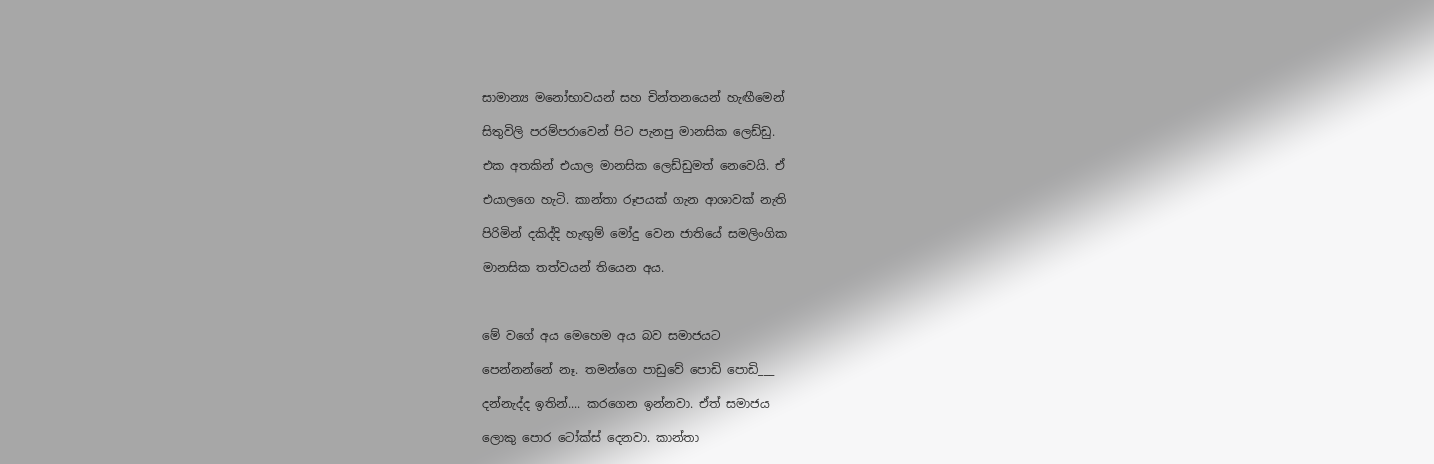සාමාන්‍ය මනෝභාවයන් සහ චින්තනයෙන් හැඟීමෙන්

සිතුවිලි පරම්පරාවෙන් පිට පැනපු මානසික ලෙඩ්ඩු.

එක අතකින් එයාල මානසික ලෙඩ්ඩුමත් නෙවෙයි. ඒ

එයාලගෙ හැටි. කාන්තා රූපයක් ගැන ආශාවක් නැති

පිරිමින් දකිද්දි හැඟුම් මෝදු වෙන ජාතියේ සමලිංගික

මානසික තත්වයන් තියෙන අය.



මේ වගේ අය මෙහෙම අය බව සමාජයට

පෙන්නන්නේ නෑ. තමන්ගෙ පාඩුවේ පොඩි පොඩි___

දන්නැද්ද ඉතින්.... කරගෙන ඉන්නවා. ඒත් සමාජය

ලොකු පොර ටෝක්ස් දෙනවා. කාන්තා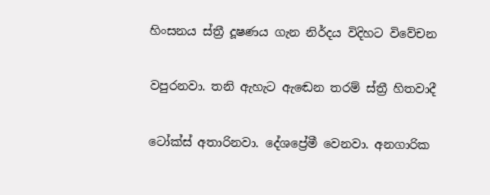හිංසනය ස්ත්‍රී දූෂණය ගැන නිර්දය විදිහට විවේචන

වපුරනවා. තනි ඇහැට ඇඬෙන තරම් ස්ත්‍රී හිතවාදී

ටෝක්ස් අතාරිනවා. දේශප්‍රේමී වෙනවා. අනගාරික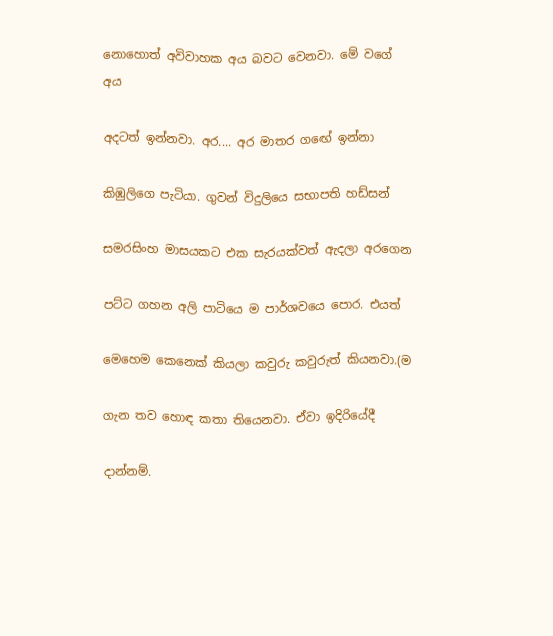නොහොත් අවිවාහක අය බවට වෙනවා. මේ වගේ අය

අදටත් ඉන්නවා. අර.... අර මාතර ගඟේ ඉන්නා

කිඹුලිගෙ පැටියා. ගුවන් විදුලියෙ සභාපති හඩ්සන්

සමරසිංහ මාසයකට එක සැරයක්වත් ඇදලා අරගෙන

පට්ට ගහන අලි පාටියෙ ම පාර්ශවයෙ පොර. එයත්

මෙහෙම කෙනෙක් කියලා කවුරු කවුරුත් කියනවා.(ම

ගැන තව හොඳ කතා තියෙනවා. ඒවා ඉදිරියේදී

දාන්නම්.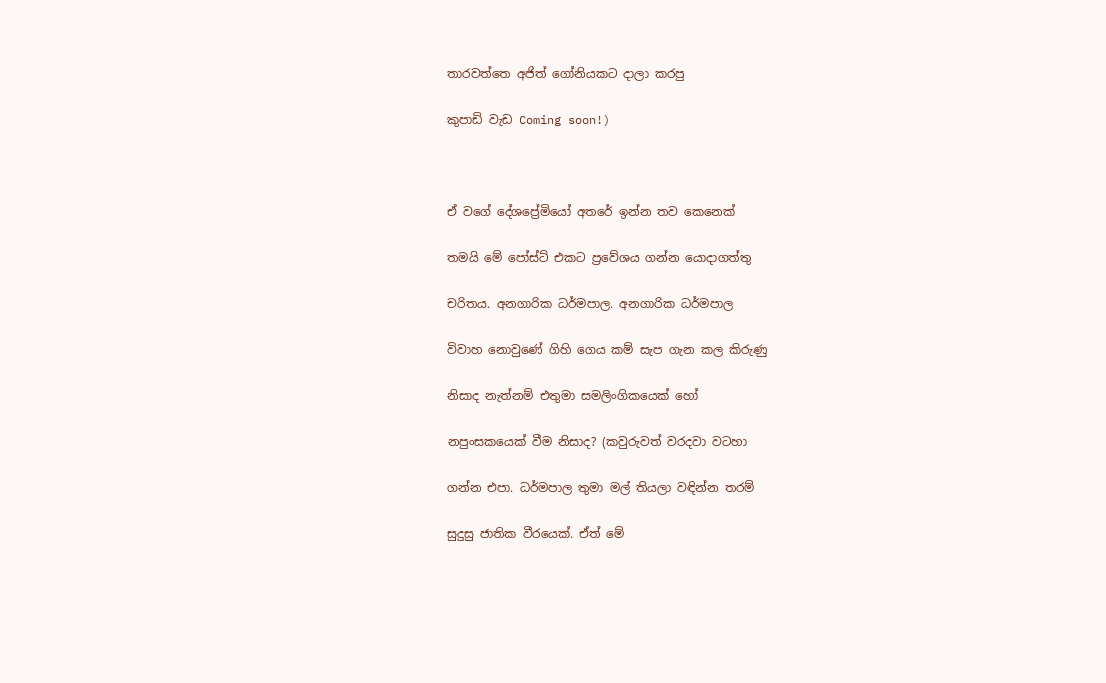තාරවත්තෙ අජිත් ගෝනියකට දාලා කරපු

කුපාඩි වැඩ Coming soon!)



ඒ වගේ දේශප්‍රේමියෝ අතරේ ඉන්න තව කෙනෙක්

තමයි මේ පෝස්ට් එකට ප්‍රවේශය ගන්න යොදාගත්තු

චරිතය. අනගාරික ධර්මපාල. අනගාරික ධර්මපාල

විවාහ නොවුණේ ගිහි ගෙය කම් සැප ගැන කල කිරුණු

නිසාද නැත්නම් එතුමා සමලිංගිකයෙක් හෝ

නපුංසකයෙක් වීම නිසාද? (කවුරුවත් වරදවා වටහා

ගන්න එපා. ධර්මපාල තුමා මල් තියලා වඳින්න තරම්

සුදුසු ජාතික වීරයෙක්. ඒත් මේ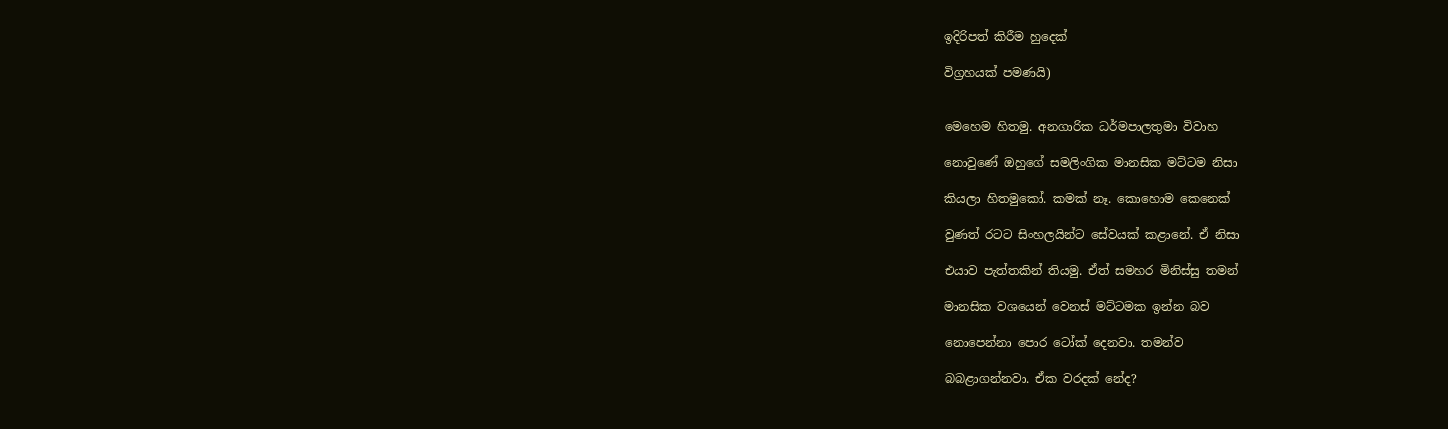ඉදිරිපත් කිරීම හුදෙක්

විග්‍රහයක් පමණයි)


මෙහෙම හිතමු. අනගාරික ධර්මපාලතුමා විවාහ

නොවුණේ ඔහුගේ සමලිංගික මානසික මට්ටම නිසා

කියලා හිතමුකෝ. කමක් නෑ. කොහොම කෙනෙක්

වුණත් රටට සිංහලයින්ට සේවයක් කළානේ. ඒ නිසා

එයාව පැත්තකින් තියමු. ඒත් සමහර මිනිස්සු තමන්

මානසික වශයෙන් වෙනස් මට්ටමක ඉන්න බව

නොපෙන්නා පොර ටෝක් දෙනවා. තමන්ව

බබළාගන්නවා. ඒක වරදක් නේද?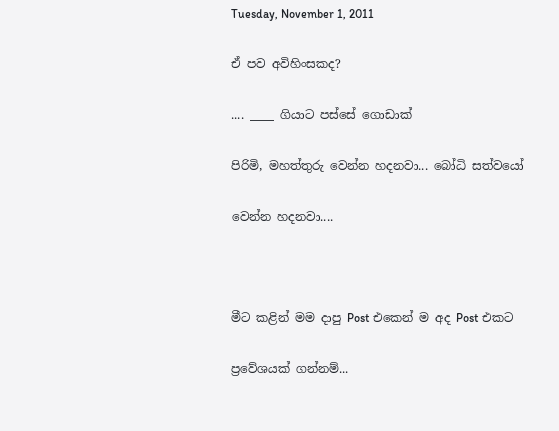Tuesday, November 1, 2011

ඒ පව අවිහිංසකද?

.... ____ ගියාට පස්සේ ගොඩාක්

පිරිමි, මහත්තුරු වෙන්න හදනවා... බෝධි සත්වයෝ

වෙන්න හදනවා....



මීට කළින් මම දාපු Post එකෙන් ම අද Post එකට

ප්‍රවේශයක් ගන්නම්...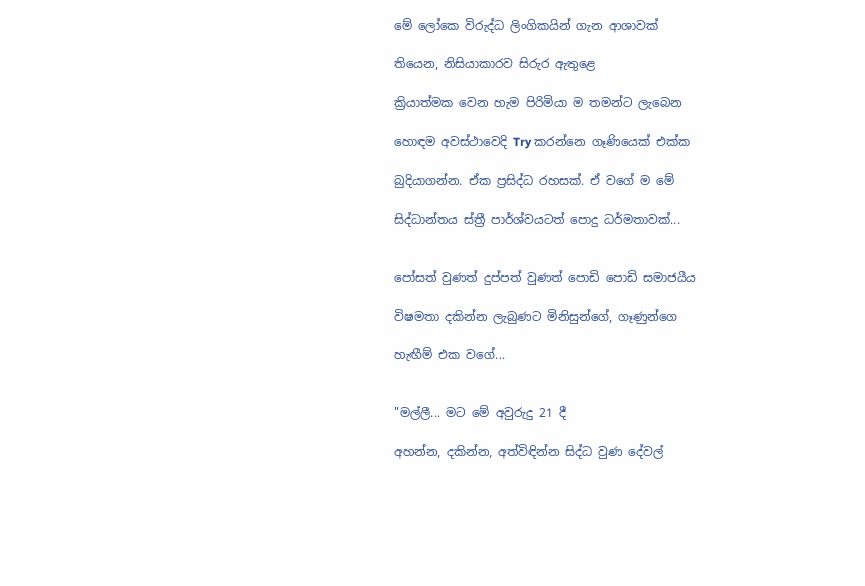මේ ලෝකෙ විරුද්ධ ලිංගිකයින් ගැන ආශාවක්

තියෙන, නිසියාකාරව සිරුර ඇතුළෙ

ක්‍රියාත්මක වෙන හැම පිරිමියා ම තමන්ට ලැබෙන

හොඳම අවස්ථාවෙදි Try කරන්නෙ ගෑණියෙක් එක්ක

බුදියාගන්න. ඒක ප්‍රසිද්ධ රහසක්. ඒ වගේ ම මේ

සිද්ධාන්තය ස්ත්‍රී පාර්ශ්වයටත් පොදු ධර්මතාවක්...


පෝසත් වුණත් දුප්පත් වුණත් පොඩි ‍පොඩි සමාජයීය

විෂමතා දකින්න ලැබුණට මිනිසුන්ගේ, ගෑණුන්ගෙ

හැඟීම් එක වගේ...


"මල්ලී... මට මේ අවුරුදු 21 දී

අහන්න, දකින්න, අත්විඳින්න සිද්ධ වුණ දේවල්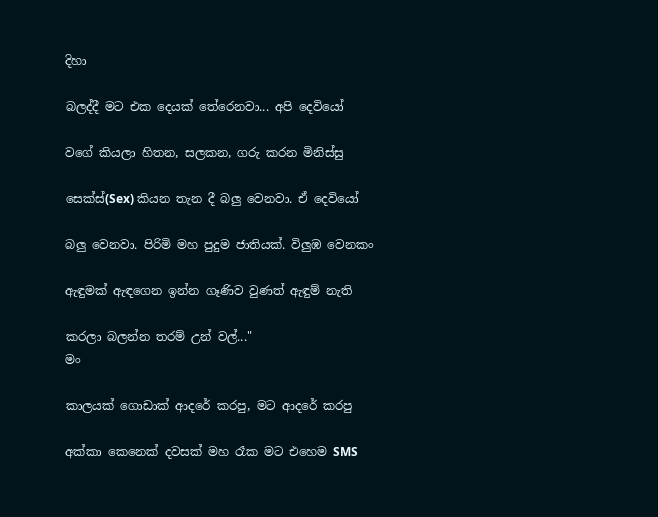දිහා

බලද්දී මට එක දෙයක් තේරෙනවා... අපි දෙවියෝ

වගේ කියලා හිතන, සලකන, ගරු කරන මිනිස්සු

සෙක්ස්(Sex) කියන තැන දී බලු වෙනවා. ඒ දෙවියෝ

බලු වෙනවා. පිරිමි මහ පුදුම ජාතියක්. විලුඹ වෙනකං

ඇඳුමක් ඇඳගෙන ඉන්න ගෑණිව වුණත් ඇඳුම් නැති

කරලා බලන්න තරම් උන් වල්..."
මං

කාලයක් ගොඩාක් ආදරේ කරපු, මට ආදරේ කරපු

අක්කා කෙනෙක් දවසක් මහ රෑක මට එහෙම SMS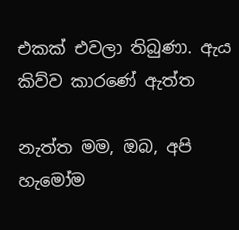එකක් එවලා තිබුණා. ඇය කිව්ව කාරණේ ඇත්ත

නැත්ත මම, ඔබ, අපි හැමෝම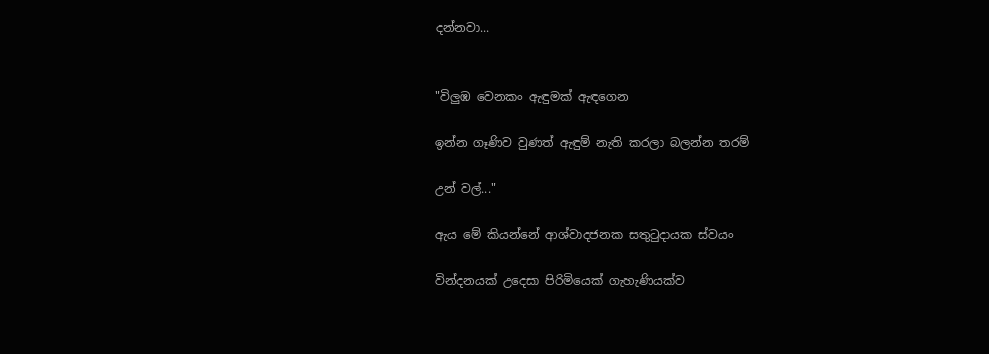දන්නවා...


"විලුඹ වෙනකං ඇඳුමක් ඇඳගෙන

ඉන්න ගෑණිව වුණත් ඇඳුම් නැති කරලා බලන්න තරම්

උන් වල්..."

ඇය මේ කියන්නේ ආශ්වාදජනක සතුටුදායක ස්වයං

වින්දනයක් උදෙසා පිරිමියෙක් ගැහැණියක්ව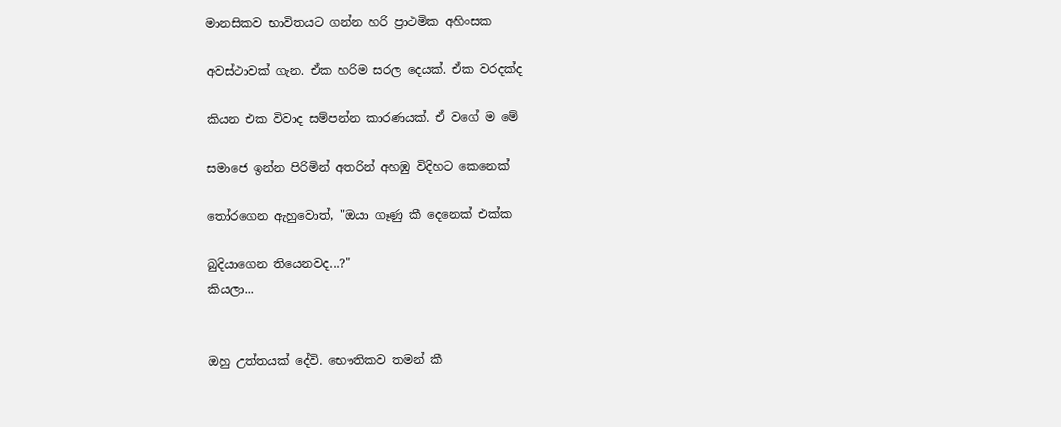මානසිකව භාවිතයට ගන්න හරි ප්‍රාථමික අහිංසක

අවස්ථාවක් ගැන. ඒක හරිම සරල දෙයක්. ඒක වරදක්ද

කියන එක විවාද සම්පන්න කා‍රණයක්. ඒ වගේ ම ‍මේ

සමාජෙ ඉන්න පිරිමින් අතරින් අහඹු විදිහට කෙනෙක්

තෝරගෙන ඇහුවොත්, "ඔයා ගෑණු කී දෙනෙක් එක්ක

බුදියාගෙන තියෙනවද...?"
කියලා...


ඔහු උත්තයක් දේවි. භෞතිකව තමන් කී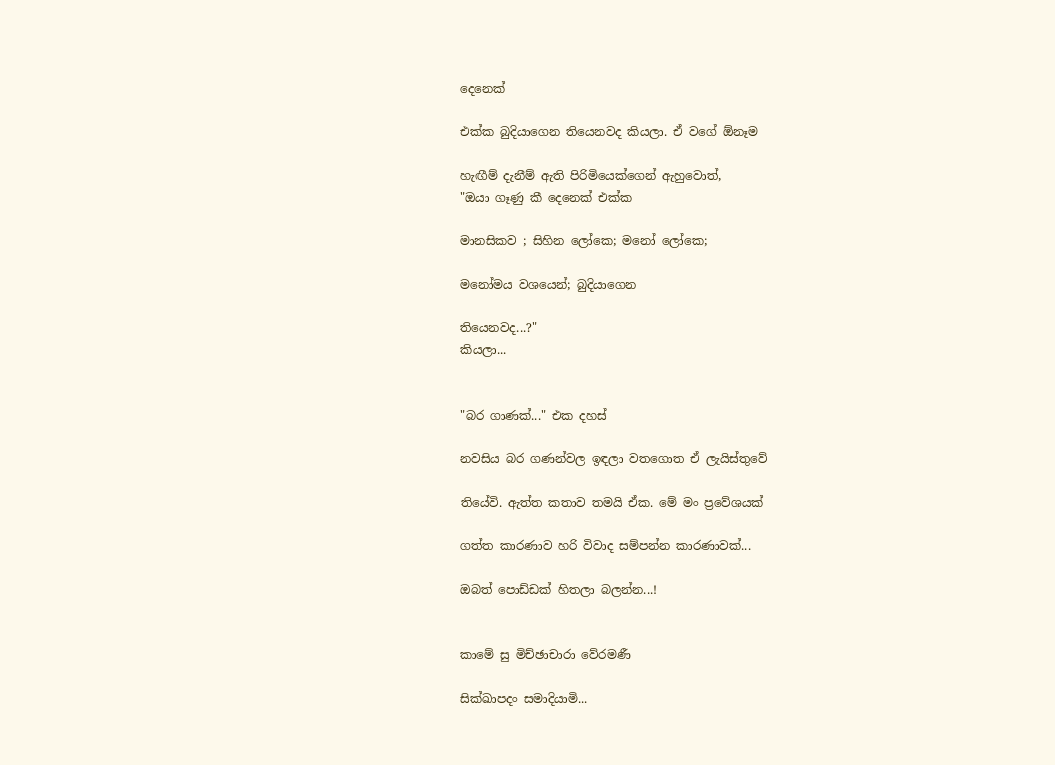දෙනෙක්

එක්ක බුදියාගෙන තියෙනවද කියලා. ඒ වගේ ඕනෑම

හැඟීම් දැනීම් ඇති පිරිමියෙක්ගෙන් ඇහුවොත්,
"ඔයා ගෑණු කී දෙනෙක් එක්ක

මානසිකව ; සිහින ලෝකෙ; මනෝ ලෝකෙ;

මනෝමය වශයෙන්; බුදියාගෙන

තියෙනවද...?"
කියලා...


"බර ගාණක්..." එක දහස්

නවසිය බර ගණන්වල ඉඳලා වතගොත ඒ ලැයිස්තුවේ

තියේවි. ඇත්ත කතාව තමයි ඒක. මේ මං ප්‍රවේශයක්

ගත්ත කාරණාව හරි විවාද සම්පන්න කාරණාවක්...

ඔබත් පොඩ්ඩක් හිතලා බලන්න...!


කාමේ සු මිච්ඡාචාරා වේරමණී

සික්ඛාපදං සමාදියාමි...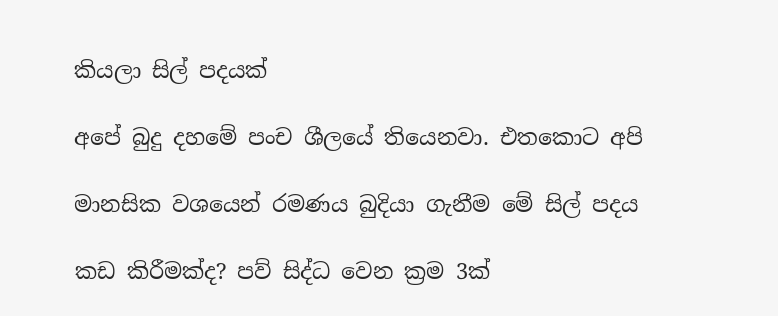කියලා සිල් පදයක්

අපේ බුදු දහමේ පංච ශීලයේ තියෙනවා. එතකොට අපි

මානසික වශයෙන් රමණය බුදියා ගැනීම මේ සිල් පදය

කඩ කිරීමක්ද? පව් සිද්ධ වෙන ක්‍රම 3ක්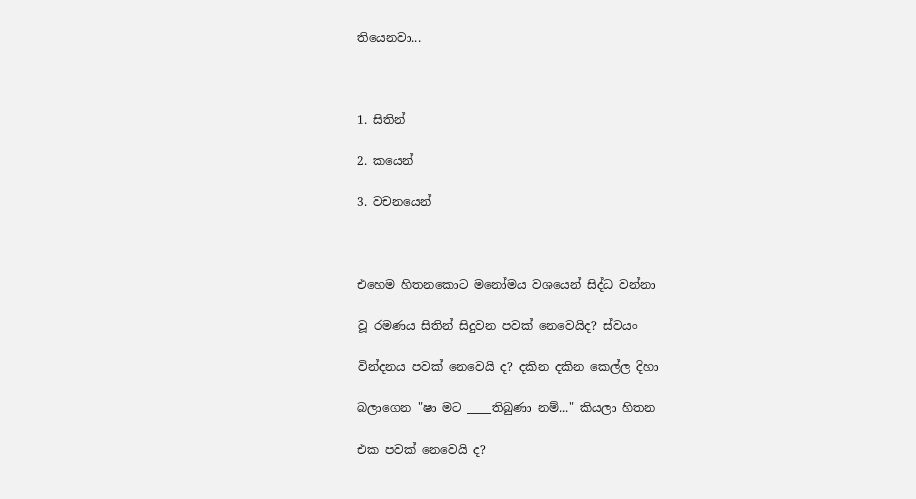තියෙනවා...



1. සිතින්

2. කයෙන්

3. වචනයෙන්



එහෙම හිතනකොට මනෝමය වශයෙන් සිද්ධ වන්නා

වූ රමණය සිතින් සිදුවන පවක් නෙවෙයිද? ස්වයං

වින්දනය පවක් නෙවෙයි ද? දකින දකින කෙල්ල දිහා

බලාගෙන "ෂා මට ____තිබුණා නම්..." කියලා හිතන

එක පවක් නෙවෙයි ද?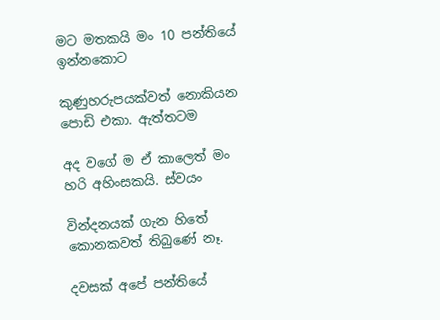මට මතකයි මං 10 පන්තියේ ඉන්නකොට

කුණුහරුපයක්වත් නොකියන පොඩි එකා. ඇත්තටම

අද වගේ ම ඒ කාලෙත් මං හරි අහිංසකයි. ස්වයං

වින්දනයක් ගැන හිතේ කොනකවත් තිබුණේ නෑ.

දවසක් අපේ පන්තියේ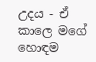උදය - ඒ කාලෙ මගේ හොඳම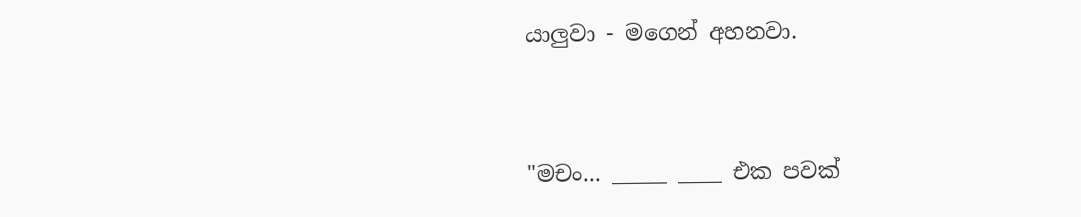යාලුවා - මගෙන් අහනවා.


"මචං... _____ ____ එක පවක්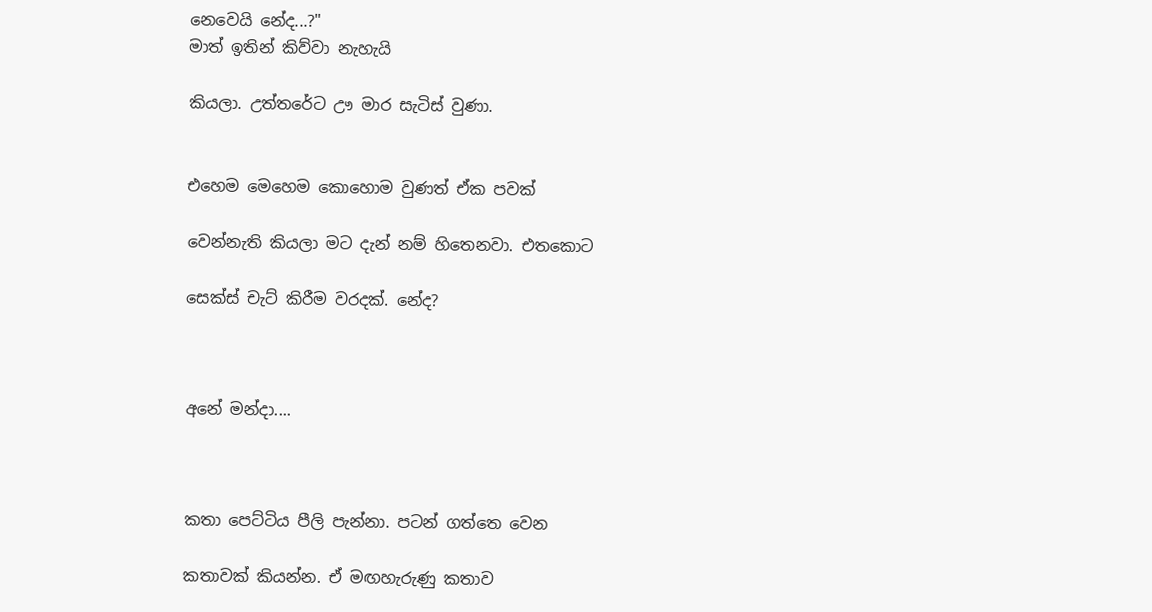නෙවෙයි නේද...?"
මාත් ඉතින් කිව්වා නැහැයි

කියලා. උත්තරේට ඌ මාර සැටිස් වුණා.


එහෙම මෙහෙම කොහොම වුණත් ඒක පවක්

වෙන්නැති කියලා මට දැන් නම් හිතෙනවා. එතකොට

සෙක්ස් චැට් කිරීම වරදක්. නේද?



අනේ මන්දා....



කතා පෙට්ටිය පීලි පැන්නා. පටන් ගත්තෙ වෙන

කතාවක් කියන්න. ඒ මඟහැරුණු කතාව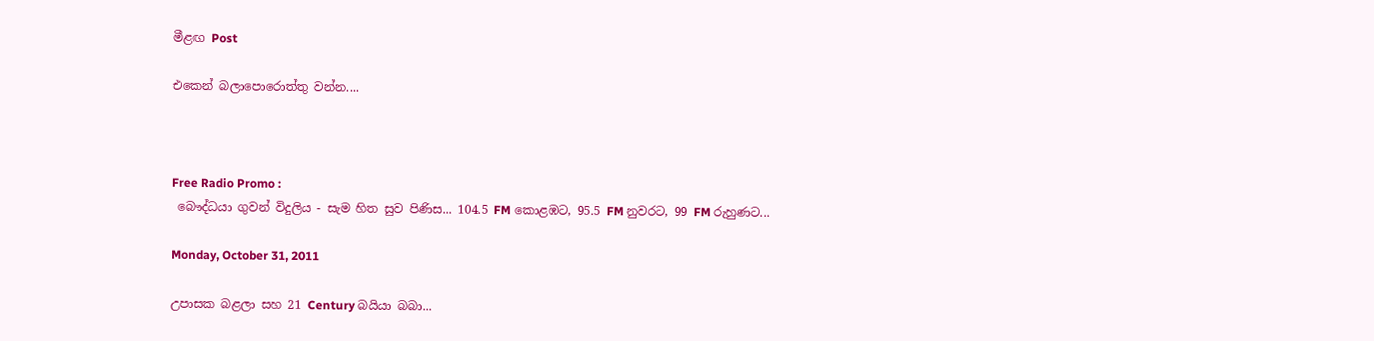මීළඟ Post

එකෙන් බලාපොරොත්තු වන්න....



Free Radio Promo :
 බෞද්ධයා ගුවන් විදුලිය - සැම හිත සුව පිණිස... 104.5 FM කොළඹට, 95.5 FM නුවරට, 99 FM රුහුණට...

Monday, October 31, 2011

උපාසක බළලා සහ 21 Century බයියා බබා...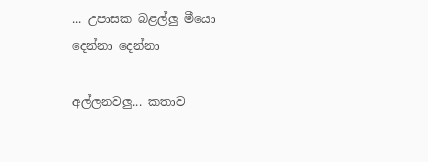... උපාසක බළල්ලු මීයො දෙන්නා දෙන්නා

අල්ලනවලු... කතාව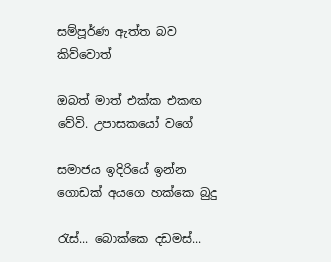සම්පූර්ණ ඇත්ත බව කිව්වොත්

ඔබත් මාත් එක්ක එකඟ වේවි. උපාසකයෝ වගේ

සමාජය ඉදිරියේ ඉන්න ගොඩක් අයගෙ හක්කෙ බුදු

රැස්... බොක්කෙ දඩමස්...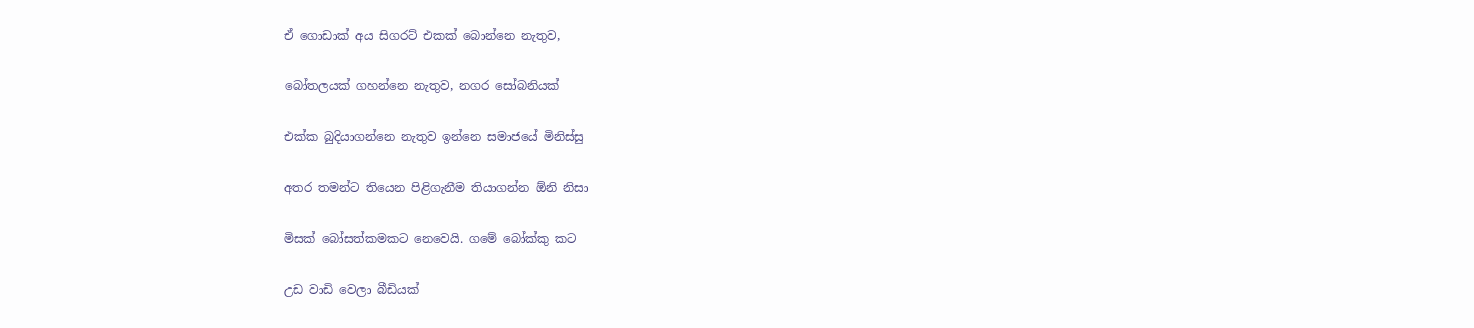ඒ ගොඩාක් අය සිගරට් එකක් බොන්නෙ නැතුව,

බෝතලයක් ගහන්නෙ නැතුව, නගර සෝබනියක්

එක්ක බුදියාගන්නෙ නැතුව ඉන්නෙ සමාජයේ මිනිස්සු

අතර තමන්ට තියෙන පිළිගැනීම තියාගන්න ඕනි නිසා

මිසක් බෝසත්කමකට නෙවෙයි. ගමේ බෝක්කු කට

උඩ වාඩි වෙලා බීඩියක්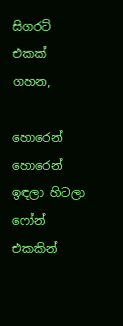සිගරට් එකක් ගහන,

හොරෙන් හොරෙන් ඉඳලා හිටලා ෆෝන් එකකින්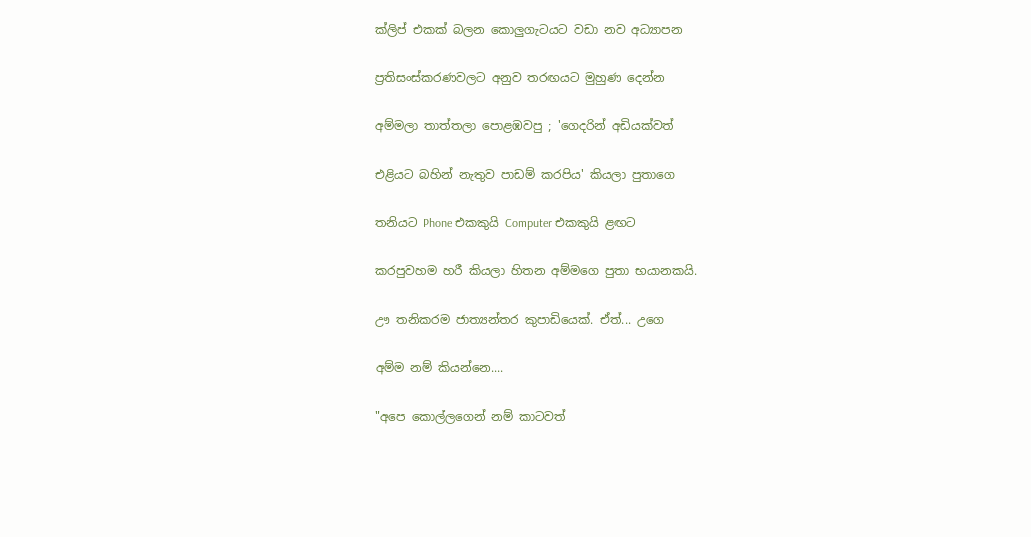ක්ලිප් එකක් බලන කොලුගැටයට වඩා නව අධ්‍යාපන

ප්‍රතිසංස්කරණවලට අනුව තරඟයට මුහුණ දෙන්න

අම්මලා තාත්තලා පොළඹවපු ; 'ගෙදරින් අඩියක්වත්

එළියට බහින් නැතුව පාඩම් කරපිය' කියලා පුතාගෙ

තනියට Phone එකකුයි Computer එකකුයි ළඟට

කරපුවහම හරී කියලා හිතන අම්මගෙ පුතා භයානකයි.

ඌ තනිකරම ජාත්‍යන්තර කුපාඩියෙක්. ඒත්... උගෙ

අම්ම නම් කියන්නෙ....

"අපෙ කොල්ලගෙන් නම් කාටවත්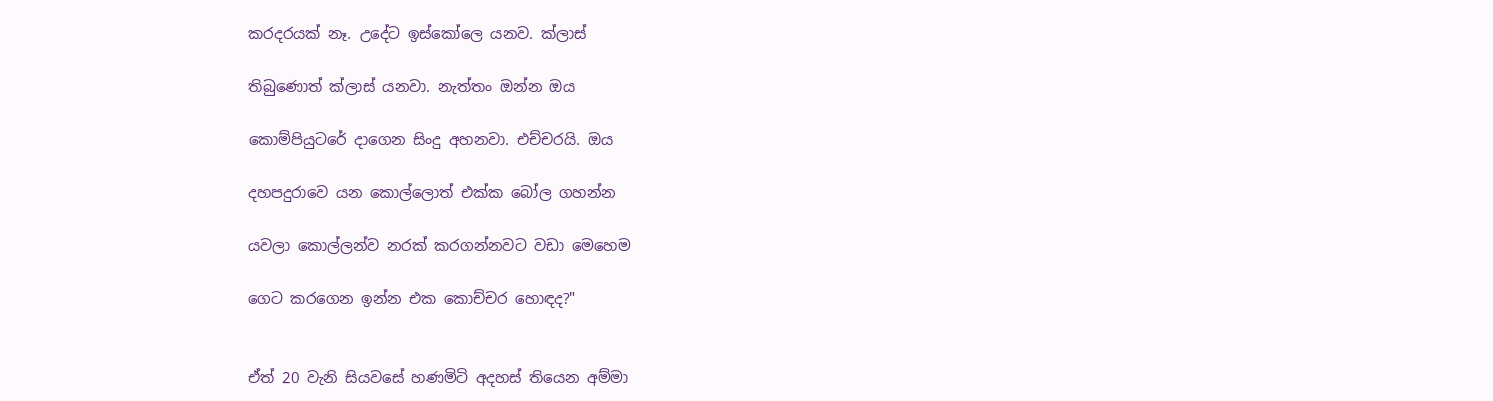කරදරයක් නෑ. උදේට ඉස්කෝලෙ යනව. ක්ලාස්

තිබුණොත් ක්ලාස් යනවා. නැත්තං ඔන්න ඔය

කොම්පියුටරේ දාගෙන සිංදු අහනවා. එච්චරයි. ඔය

දහපදුරාවෙ යන කොල්ලොත් එක්ක බෝල ගහන්න

යවලා කොල්ලන්ව නරක් කරගන්නවට වඩා මෙහෙම

ගෙට කරගෙන ඉන්න එක කොච්චර හොඳද?"


ඒත් 20 වැනි සියවසේ හණමිටි අදහස් තියෙන අම්මා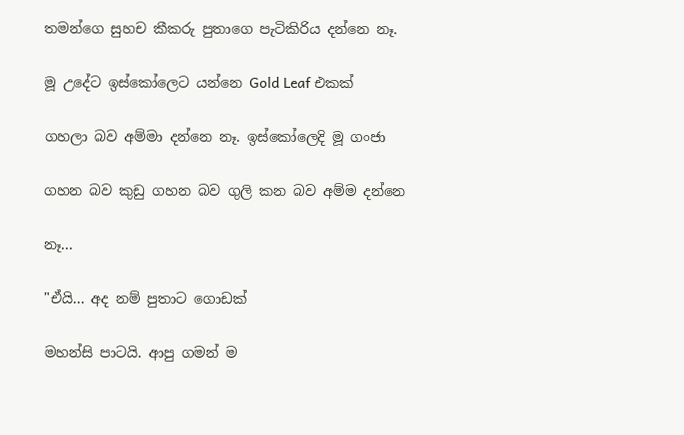තමන්ගෙ සුහච කීකරු පුතාගෙ පැ‍ටිකිරිය දන්නෙ නෑ.

මූ උදේට ඉස්කෝලෙට යන්නෙ Gold Leaf එකක්

ගහලා බව අම්මා දන්නෙ නෑ. ඉස්කෝලෙදි මූ ගංජා

ගහන බව කුඩු ගහන බව ගුලි කන බව අම්ම දන්නෙ

නෑ...

"ඒයි... අද නම් පුතාට ගොඩක්

මහන්සි පාටයි. ආපු ගමන් ම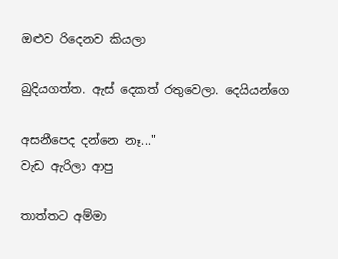ඔළුව රිදෙනව කියලා

බුදියගත්ත. ඇස් දෙකත් රතුවෙලා. දෙයියන්ගෙ

අසනීපෙද දන්නෙ නෑ..."
වැඩ ඇරිලා ආපු

තාත්තට‍ අම්මා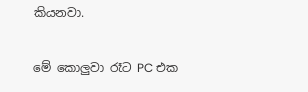කියනවා.

මේ කොලුවා රෑට PC එක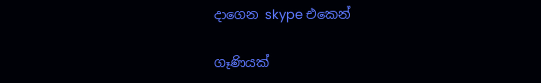දාගෙන skype එකෙන්

ගෑණියක්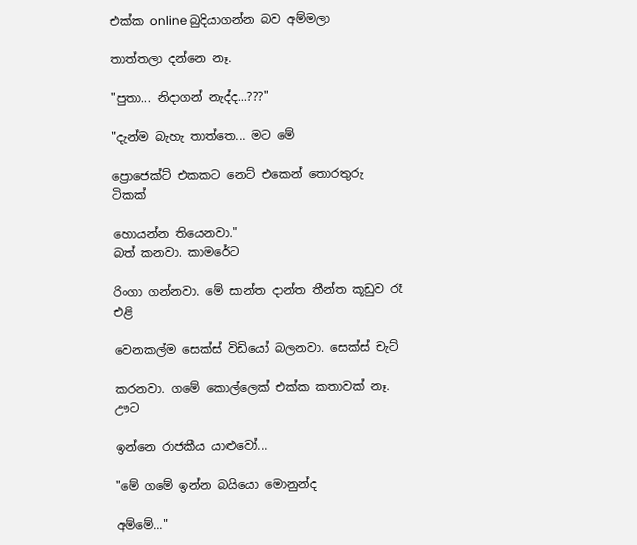එක්ක online බුදියාගන්න බව අම්මලා

තාත්තලා දන්නෙ නෑ.

"පුතා... නිදාගන් නැද්ද...???"

"දැන්ම බැහැ තාත්තෙ... මට මේ

ප්‍රොජෙක්ට් එකකට නෙට් එකෙන් තොරතුරු ටිකක්

හොයන්න තියෙනවා."
බත් කනවා. කාමරේ‍ට

රිංගා ගන්නවා. මේ සාන්ත දාන්ත තීන්ත කූඩුව රෑ එළි

වෙනකල්ම සෙක්ස් විඩියෝ බලනවා. සෙක්ස් චැට්

කරනවා. ගමේ කොල්ලෙක් එක්ක කතාවක් නෑ. ඌ‍ට

ඉන්නෙ රාජකීය යාළුවෝ...

"මේ ගමේ ඉන්න බයියො මොනුන්ද

අම්මේ..."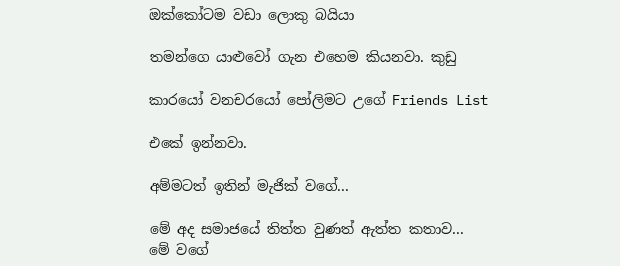ඔක්කෝටම වඩා ලොකු බයියා

තමන්ගෙ යාළුවෝ ගැන එහෙම කියනවා. කුඩු

කාරයෝ වනචරයෝ පෝලිමට උගේ Friends List

එකේ ඉන්නවා.

අම්මටත් ඉතින් මැජික් වගේ...

මේ අද සමාජයේ තිත්ත වුණත් ඇත්ත කතාව...
මේ වගේ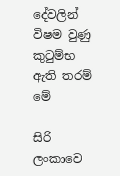දේවලින් විෂම වුණු කුටුම්භ ඇති තරම් මේ

සිරි ලංකාවෙ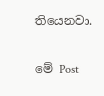තියෙනවා.

මේ ‍Post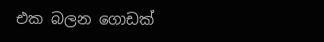එක බලන ගොඩක්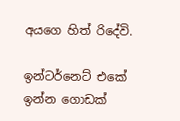අයගෙ හිත් රිදේවි.

ඉන්ටර්නෙට් එකේ ඉන්න ගොඩක්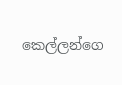කෙල්ලන්ගෙ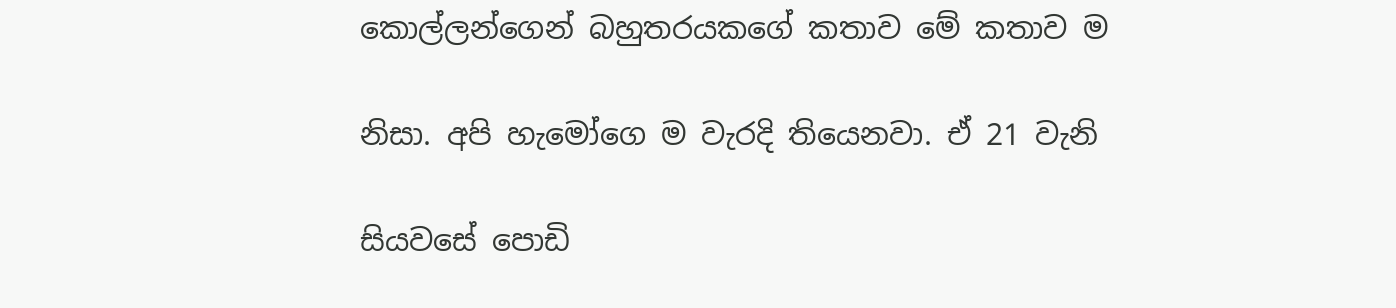කොල්ලන්ගෙන් බහුතරයකගේ කතාව මේ කතාව ම

නිසා. අපි හැමෝගෙ ම වැරදි තියෙනවා. ඒ 21 වැනි

සියවසේ පොඩි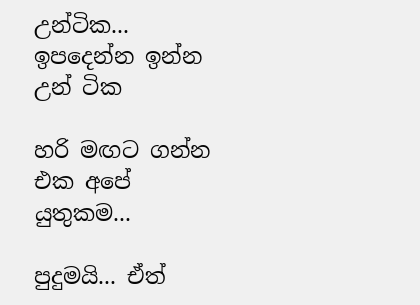උන්ටික... ඉපදෙන්න ඉන්න උන් ටික

හරි මඟට ගන්න එක අපේ යුතුකම...

පුදුමයි... ඒත්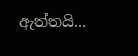ඇත්තයි...